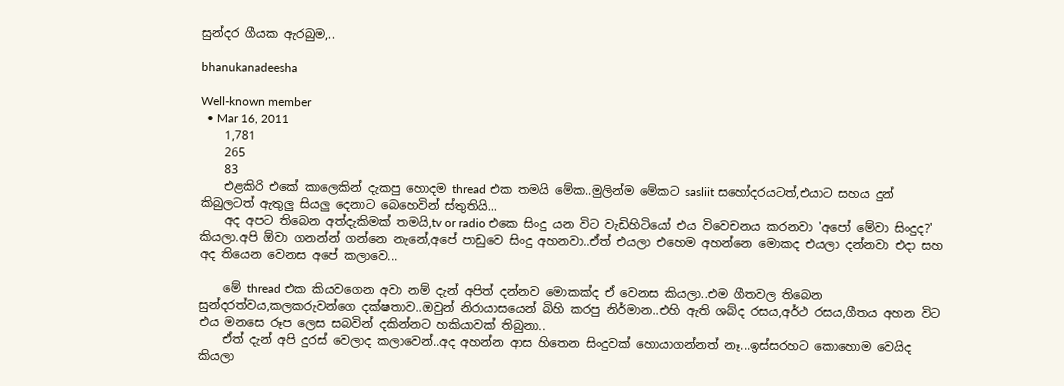සුන්දර ගීයක ඇරබුම,..

bhanukanadeesha

Well-known member
  • Mar 16, 2011
    1,781
    265
    83
    එළකිරි එකේ කාලෙකින් දැකපු හොදම thread එක තමයි මේක..මුලින්ම මේකට sasliit සහෝදරයටත්,එයාට සහය දුන් කිබුලටත් ඇතුලු සියලු දෙනාට බෙහෙවින් ස්තුතියි...
    අද අපට තිබෙන අත්දැකිමක් තමයි,tv or radio එකෙ සිංදු යන විට වැඩිහිටියෝ එය විවෙචනය කරනවා 'අපෝ මේවා සිංදුද?' කියලා.අපි ඕවා ගනන්න් ගන්නෙ නැනේ,අපේ පාඩුවෙ සිංදු අහනවා..ඒත් එයලා එහෙම අහන්නෙ මොකද එයලා දන්නවා එදා සහ අද තියෙන වෙනස අපේ කලාවෙ...

    මේ thread එක කියවගෙන අවා නම් දැන් අපිත් දන්නව මොකක්ද ඒ වෙනස කියලා..එම ගීතවල තිබෙන සුන්දරත්වය,කලකරුවන්ගෙ දක්ෂතාව..ඔවුන් නිරායාසයෙන් බිහි කරපු නිර්මාන..එහි ඇති ශබ්ද රසය,අර්ථ රසය,ගීතය අහන විට එය මනසෙ රූප ලෙස සබවින් දකින්නට හකියාවක් තිබුනා..
    ඒත් දැන් අපි දුරස් වෙලාද කලාවෙන්..අද අහන්න ආස හිතෙන සිංදුවක් හොයාගන්නත් නෑ...ඉස්සරහට කොහොම වෙයිද කියලා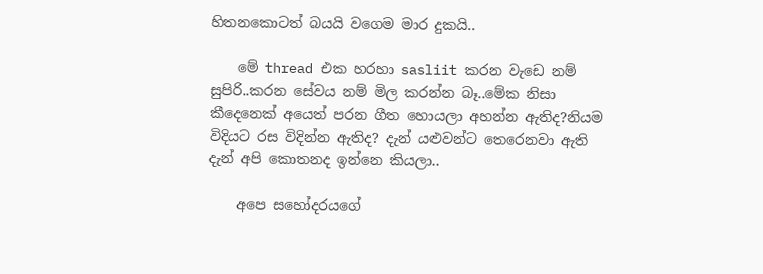හිතනකොටත් බයයි වගෙම මාර දුකයි..

    මේ thread එක හරහා sasliit කරන වැඩෙ නම් සුපිරි..කරන සේවය නම් මිල කරන්න බෑ..මේක නිසා කීදෙනෙක් අයෙත් පරන ගීත හොයලා අහන්න ඇතිද?නියම විදියට රස විදින්න ඇතිද? දැන් යළුවන්ට තෙරෙනවා ඇති දැන් අපි කොතනද ඉන්නෙ කියලා..

    අපෙ සහෝදරයගේ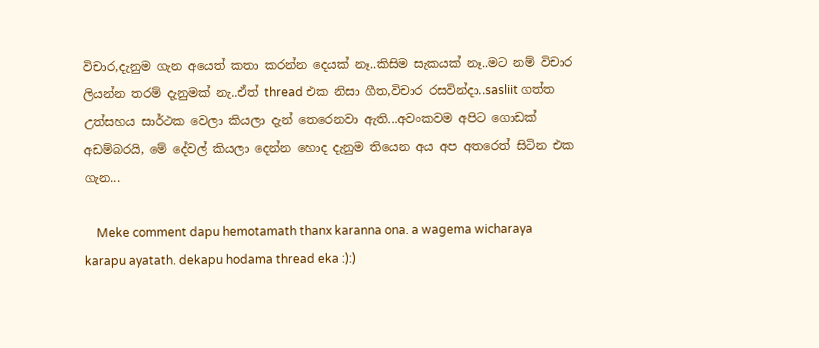විචාර,දැනුම ගැන අයෙත් කතා කරන්න දෙයක් නෑ..කිසිම සැකයක් නෑ..මට නම් විචාර ලියන්න තරම් දැනුමක් නැ..ඒත් thread එක නිසා ගීත,විචාර රසවින්දා..sasliit ගත්ත උත්සහය සාර්ථක වෙලා කියලා දැන් තෙරෙනවා ඇති...අවංකවම අපිට ගොඩක් අඩම්බරයි, මේ දේවල් කියලා දෙන්න හොද දැනුම තියෙන අය අප අතරෙත් සිටින එක ගැන...

    Meke comment dapu hemotamath thanx karanna ona. a wagema wicharaya karapu ayatath. dekapu hodama thread eka :):)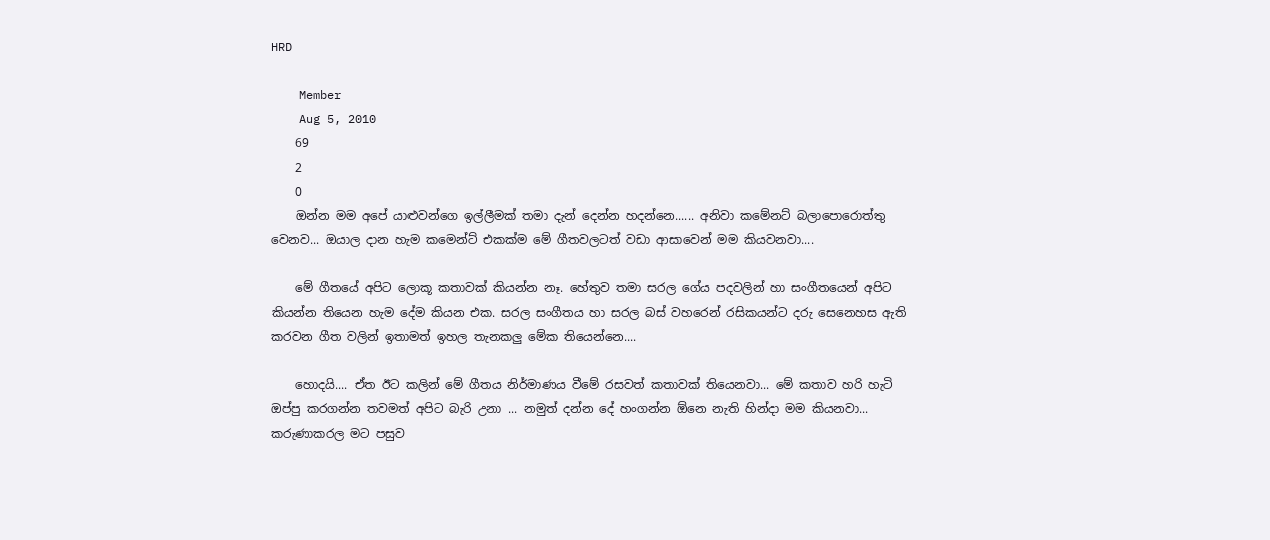HRD

    Member
    Aug 5, 2010
    69
    2
    0
    ඔන්න මම අපේ යාළුවන්ගෙ ඉල්ලීමක් තමා දැන් දෙන්න හදන්නෙ...... අනිවා කමේනට් බලාපොරොත්තු වෙනව... ඔයාල දාන හැම කමෙන්ට් එකක්ම මේ ගීතවලටත් වඩා ආසාවෙන් මම කියවනවා....

    මේ ගීතයේ අපිට ලොකූ කතාවක් කියන්න නෑ. හේතුව තමා සරල ගේය පදවලින් හා සංගීතයෙන් අපිට කියන්න තියෙන හැම දේම කියන එක. සරල සංගීතය හා සරල බස් වහරෙන් රසිකයන්ට දරු සෙනෙහස ඇති කරවන ගීත වලින් ඉතාමත් ඉහල තැනකලු මේක තියෙන්නෙ....

    හොදයි.... ඒත ඊට කලින් මේ ගීතය නිර්මාණය වීමේ රසවත් කතාවක් තියෙනවා... මේ කතාව හරි හැටි ඔප්පු කරගන්න තවමත් අපිට බැරි උනා ... නමුත් දන්න දේ හංගන්න ඕනෙ නැති හින්දා මම කියනවා... කරුණාකරල මට පසුව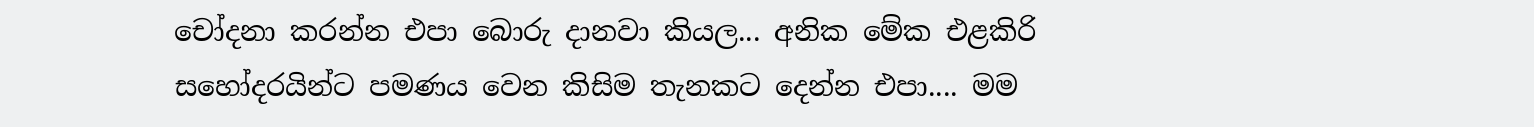චෝදනා කරන්න එපා බොරු දානවා කියල... අනික මේක එළකිරි සහෝදරයින්ට පමණය වෙන කිසිම තැනකට දෙන්න එපා.... මම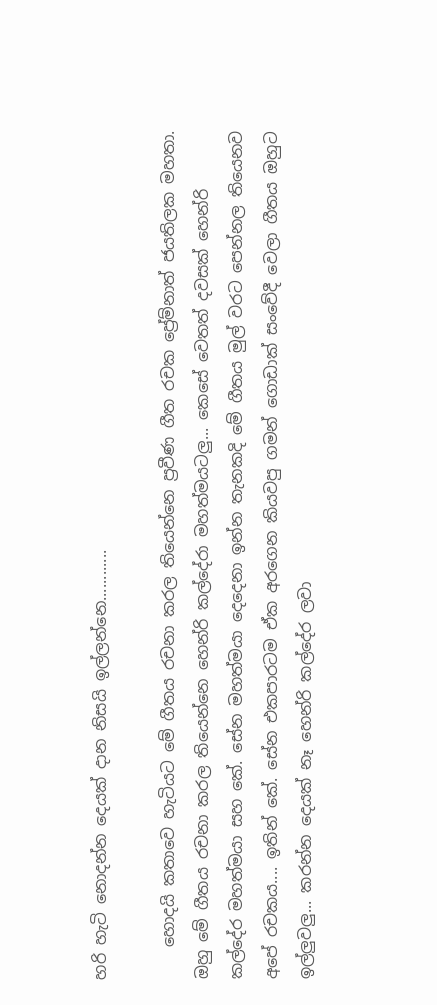හරි හැටි නොදන්න දෙයක් දාන නිසයි ඉල්ලන්නෙ............

    හොදයි කතාවෙ හැටියට මේ ගීතය රචනා කරල තියෙන්නෙ ප්‍රවීණ ගීත රචක ප්‍රේම්නාත් ජයතිලක මහතා. ඔහු මේ ගීතය රචනා කරල තියෙන්නෙ හෙන්රි කල්දේරා මහත්මයටලු... කෙසේ වෙතත් දවසක් හෙන්රි කල්දේර මහත්මයා සහ කේ. සේන මහත්මයා දෙදෙනා ඉන්න තැනකදි මේ ගීතය මුල් වරට පෙන්නල තියෙනව අපේ රචකය.... ඉතින් කේ. සේන එකපාරටම ඒක අරගෙන කියවපු ගමන් ගොඩාක් සංවේදී වෙලා ගීතය ඔහුට ඉල්ලුවලු... කරන්න දෙයක් නෑ හෙන්රි කල්දේර ලවා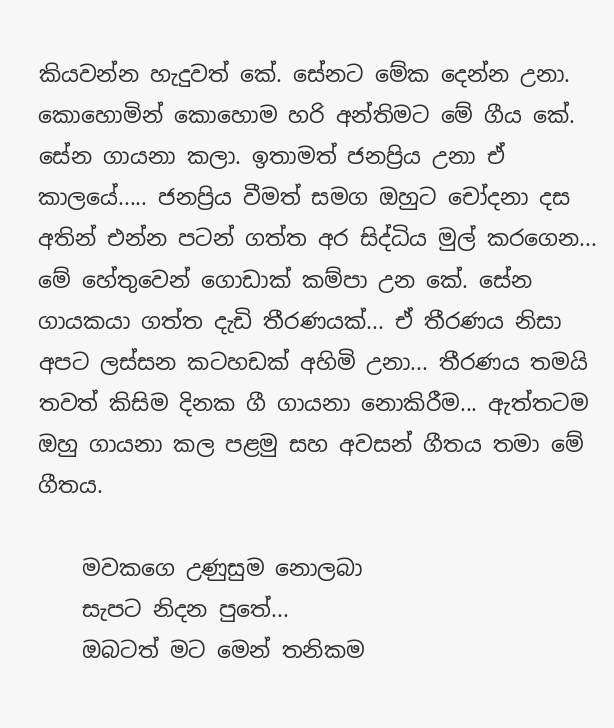කියවන්න හැදුවත් කේ. සේනට මේක දෙන්න උනා. කොහොමින් කොහොම හරි අන්තිමට මේ ගීය කේ. සේන ගායනා කලා. ඉතාමත් ජනප්‍රිය උනා ඒ කාලයේ..... ජනප්‍රිය වීමත් සමග ඔහුට චෝදනා දස අතින් එන්න පටන් ගත්ත අර සිද්ධිය මුල් කරගෙන... මේ හේතුවෙන් ගොඩාක් කම්පා උන කේ. සේන ගායකයා ගත්ත දැඩි තීරණයක්... ඒ තීරණය නිසා අපට ලස්සන කටහඩක් අහිමි උනා... තීරණය තමයි තවත් කිසිම දිනක ගී ගායනා නොකිරීම... ඇත්තටම ඔහු ගායනා කල පළමු සහ අවසන් ගීතය තමා මේ ගීතය.

    මවකගෙ උණුසුම නොලබා
    සැපට නිදන පුතේ...
    ඔබටත් මට මෙන් තනිකම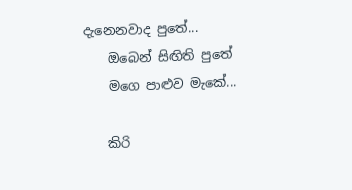දැනෙනවාද පුතේ...
    ඔබෙන් සිඟිති පුතේ
    මගෙ පාළුව ‍මැකේ...

    කිරි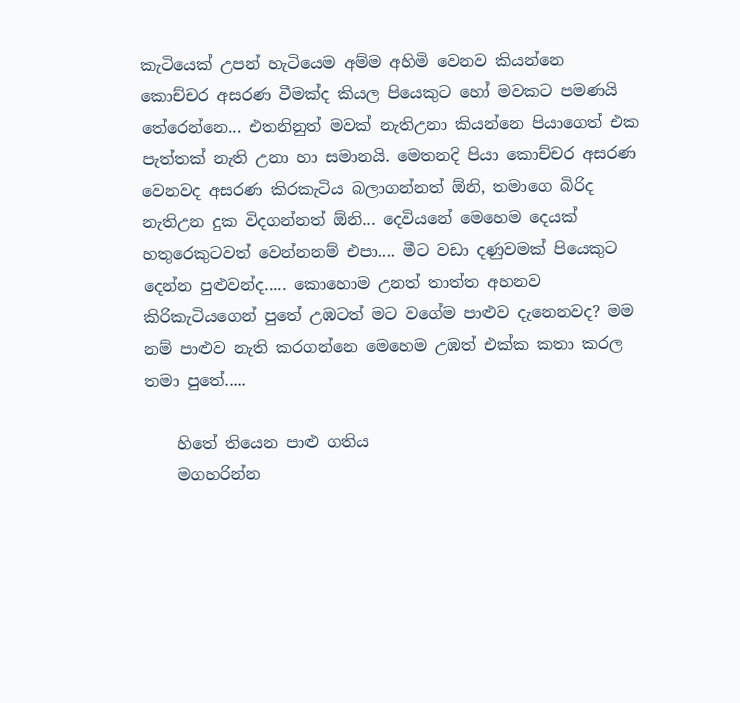කැටියෙක් උපන් හැටියෙම අම්ම අහිමි වෙනව කියන්නෙ කොච්චර අසරණ වීමක්ද කියල පියෙකුට හෝ මවකට පමණයි තේරෙන්නෙ... එතනිනුත් මවක් නැතිඋනා කියන්නෙ පියාගෙත් එක පැත්තක් නැති උනා හා සමානයි. මෙතනදි පියා කොච්චර අසරණ වෙනවද අසරණ කිරකැටිය බලාගන්නත් ඕනි, තමාගෙ බිරිද නැතිඋන දුක විදගන්නත් ඕනි... දෙවියනේ මෙහෙම දෙයක් හතුරෙකුටවත් වෙන්නනම් එපා.... මීට වඩා දණුවමක් පියෙකුට දෙන්න පුළුවන්ද..... කොහොම උනත් තාත්ත අහනව කිරිකැටියගෙන් පුතේ උඹටත් මට වගේම පාළුව දැනෙනවද? මම නම් පාළුව නැති කරගන්නෙ මෙහෙම උඹත් එක්ක කතා කරල තමා පුතේ.....

    හිතේ තියෙන පාළු ගතිය
    මගහරින්න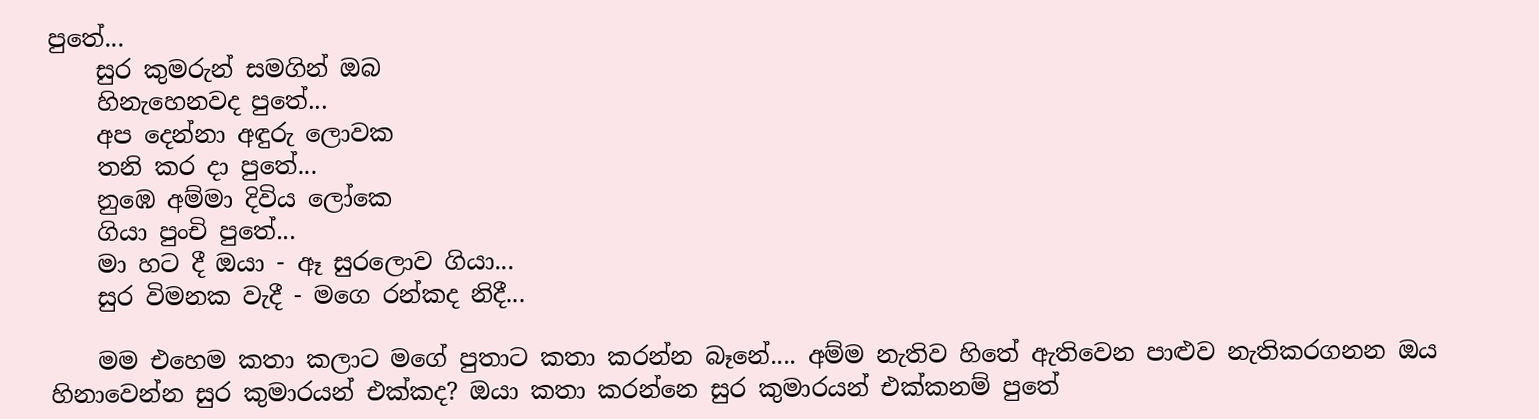පුතේ...
    සුර කුමරුන් සමගින් ඔබ
    හි‍නැහෙනවද පුතේ...
    අප දෙන්නා අඳුරු ලොවක
    තනි කර දා පුතේ...
    නුඹෙ අම්මා දිවිය ලෝකෙ
    ගියා පුංචි පුතේ...
    මා හට දී ‍ඔයා - ඈ සු‍රලොව ගියා...
    සුර විමනක වැදී - මගෙ රන්කද නිදී...

    මම එහෙම කතා කලාට මගේ පුතාට කතා කරන්න බෑනේ.... අම්ම නැතිව හිතේ ඇතිවෙන පාළුව නැතිකරගනන ඔය හිනාවෙන්න සුර කුමාරයන් එක්කද? ඔයා කතා කරන්නෙ සුර කුමාරයන් එක්කනම් පුතේ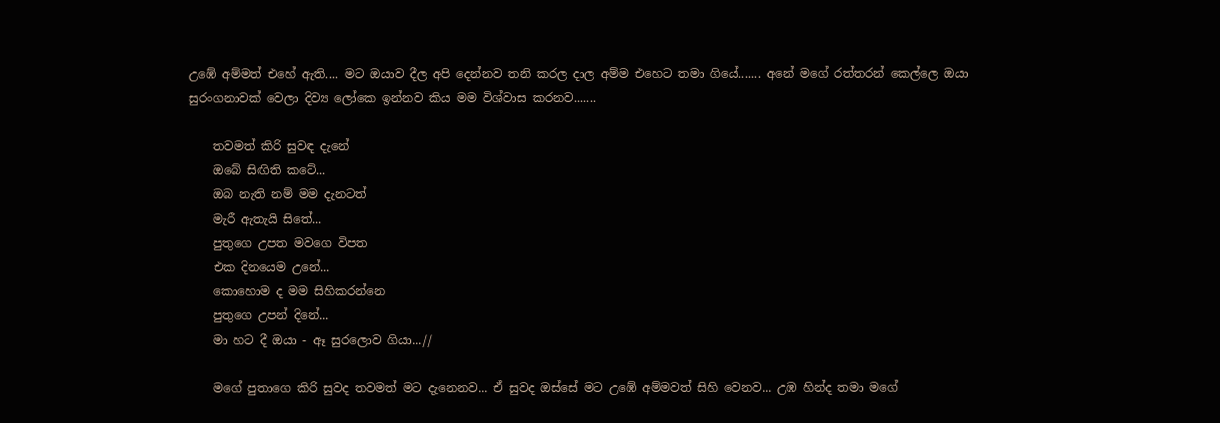උඹේ අම්මත් එහේ ඇති.... මට ඔයාව දීල අපි දෙන්නව තනි කරල දාල අම්ම එහෙට තමා ගියේ....... අනේ මගේ රත්තරන් කෙල්ලෙ ඔයා සුරංගනාවක් වෙලා දිව්‍ය ලෝකෙ ඉන්නව කිය මම විශ්වාස කරනව.......

    තවමත් කිරි සුවඳ දැනේ
    ඔබේ සිඟිති කටේ...
    ඔබ නැති නම් මම දැනටත්
    මැරී ඇතැයි සිතේ...
    පුතු‍ගෙ උපත ම‍වගෙ විපත
    එක දිනයෙම උනේ...
    කොහොම ද මම සිහිකරන්නෙ
    පුතුගෙ උපන් දිනේ...
    මා හට දී ‍ඔයා - ඈ සු‍රලොව ගියා...//

    මගේ පුතාගෙ කිරි සුවද තවමත් මට දැනෙනව... ඒ සුවද ඔස්සේ මට උඹේ අම්මවත් සිහි වෙනව... උඹ හින්ද තමා මගේ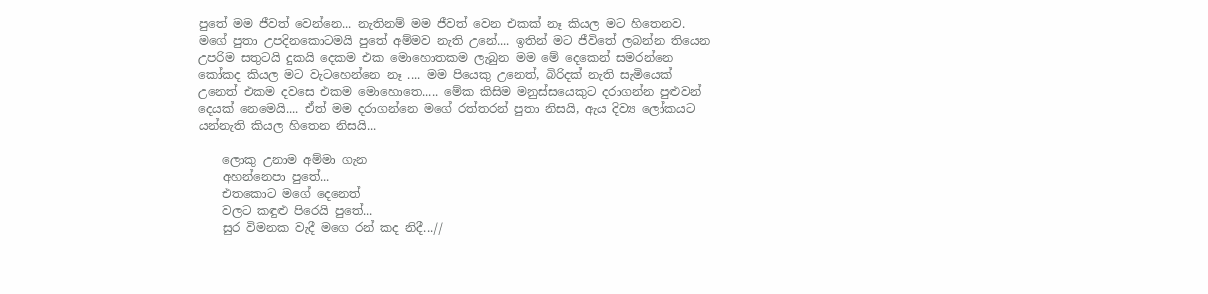පුතේ මම ජීවත් වෙන්නෙ... නැතිනම් මම ජීවත් වෙන එකක් නෑ කියල මට හිතෙනව. මගේ පුතා උපදිනකොටමයි පුතේ අම්මව නැති උනේ.... ඉතින් මට ජීවිතේ ලබන්න තියෙන උපරිම සතුටයි දුකයි දෙකම එක මොහොතකම ලැබුන මම මේ දෙකෙන් සමරන්නෙ කෝකද කියල මට වැටහෙන්නෙ නෑ .... මම පියෙකු උනෙත්, බිරිදක් නැති සැමියෙක් උනෙත් එකම දවසෙ එකම මොහොතෙ..... මේක කිසිම මනුස්සයෙකුට දරාගන්න පුළුවන් දෙයක් නෙමෙයි.... ඒත් මම දරාගන්නෙ මගේ රත්තරන් පුතා නිසයි, ඇය දිව්‍ය ලෝකයට යන්නැති කියල හිතෙන නිසයි...

    ලොකු උනාම අම්මා ගැන
    අහන්නෙපා පුතේ...
    එතකොට මගේ දෙනෙත්
    වලට කඳුළු පිරෙයි පුතේ...
    සුර විමනක වැදී මගෙ රන් කද නිදී...//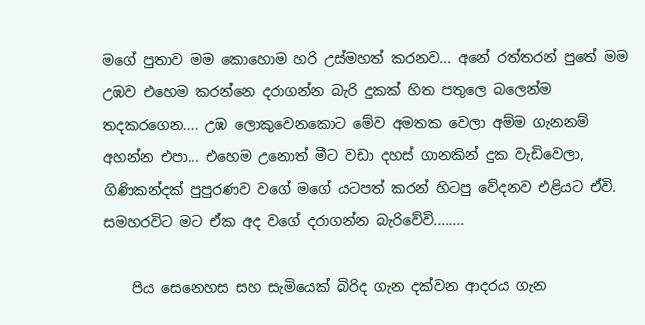මගේ පුතාව මම කොහොම හරි උස්මහත් කරනව... අනේ රත්තරන් පුතේ මම උඹව එහෙම කරන්නෙ දරාගන්න බැරි දුකක් හිත පතුලෙ බලෙන්ම තදකරගෙන.... උඹ ලොකුවෙනකොට මේව අමතක වෙලා අම්ම ගැනනම් අහන්න එපා... එහෙම උනොත් මීට වඩා දහස් ගානකින් දුක වැඩිවෙලා, ගිණිකන්දක් පුපුරණව වගේ මගේ යටපත් කරන් හිටපු වේදනව එළියට ඒවි. සමහරවිට මට ඒක අද වගේ දරාගන්න බැරිවේවි........

    පිය සෙනෙහස සහ සැමියෙක් බිරිද ගැන දක්වන ආදරය ගැන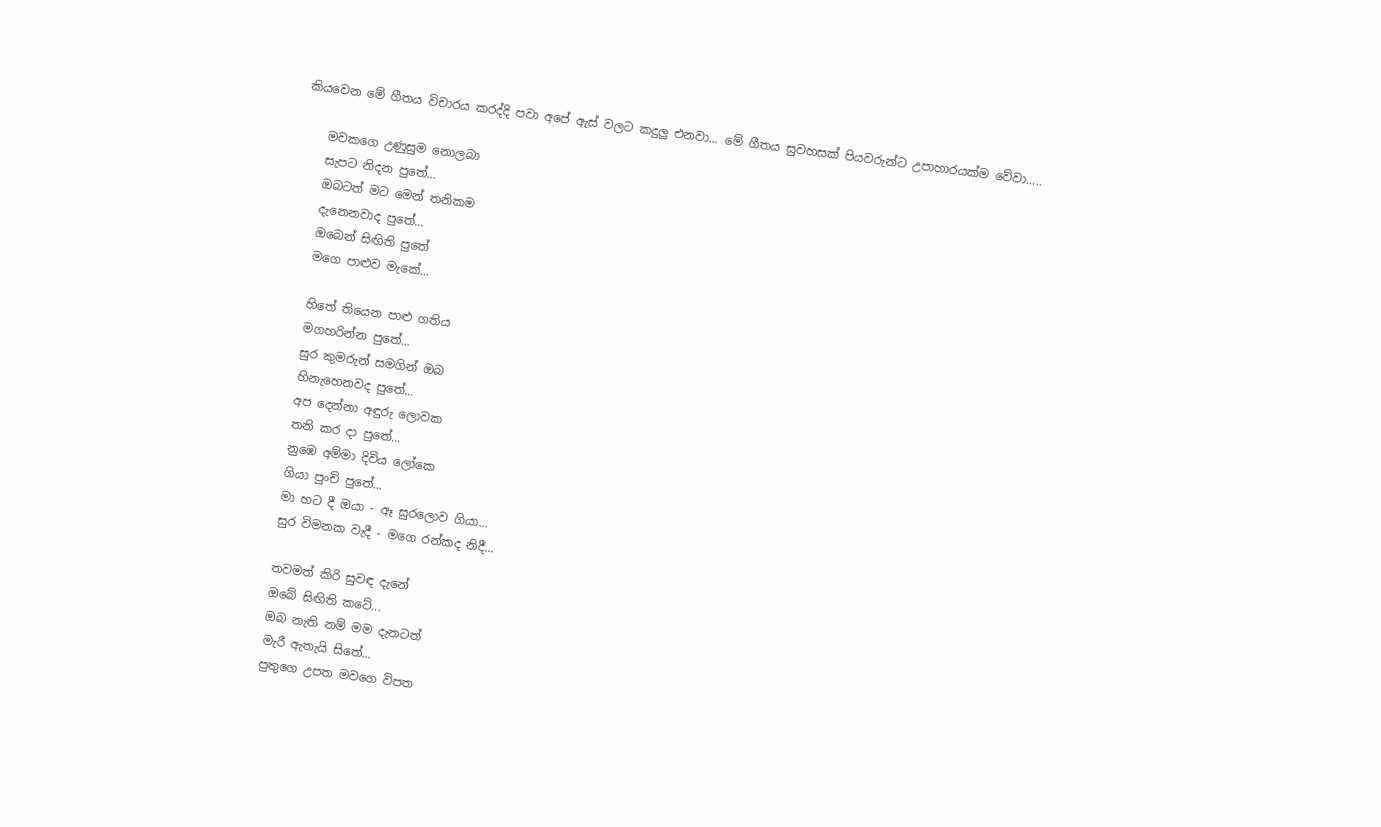කියවෙන මේ ගීතය විචාරය කරද්දි පවා අපේ ඇස් වලට කදුලු එනවා... මේ ගීතය සුවහසක් පියවරුන්ට උපාහාරයක්ම වේවා.....

    මවකගෙ උණුසුම නොලබා
    සැපට නිදන පුතේ...
    ඔබටත් මට මෙන් තනිකම
    දැනෙනවාද පුතේ...
    ඔබෙන් සිඟිති පුතේ
    මගෙ පාළුව ‍මැකේ...

    හිතේ තියෙන පාළු ගතිය
    මගහරින්න පුතේ...
    සුර කුමරුන් සමගින් ඔබ
    හි‍නැහෙනවද පුතේ...
    අප දෙන්නා අඳුරු ලොවක
    තනි කර දා පුතේ...
    නුඹෙ අම්මා දිවිය ලෝකෙ
    ගියා පුංචි පුතේ...
    මා හට දී ‍ඔයා - ඈ සු‍රලොව ගියා...
    සුර විමනක වැදී - මගෙ රන්කද නිදී...

    තවමත් කිරි සුවඳ දැනේ
    ඔබේ සිඟිති කටේ...
    ඔබ නැති නම් මම දැනටත්
    මැරී ඇතැයි සිතේ...
    පුතු‍ගෙ උපත ම‍වගෙ විපත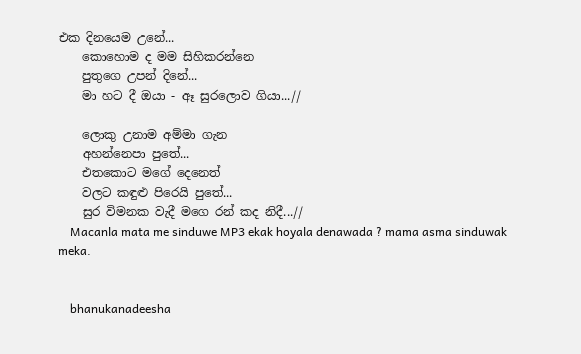එක දිනයෙම උනේ...
    කොහොම ද මම සිහිකරන්නෙ
    පුතුගෙ උපන් දිනේ...
    මා හට දී ‍ඔයා - ඈ සු‍රලොව ගියා...//

    ලොකු උනාම අම්මා ගැන
    අහන්නෙපා පුතේ...
    එතකොට මගේ දෙනෙත්
    වලට කඳුළු පිරෙයි පුතේ...
    සුර විමනක වැදී මගෙ රන් කද නිදී...//
    Macanla mata me sinduwe MP3 ekak hoyala denawada ? mama asma sinduwak meka.


    bhanukanadeesha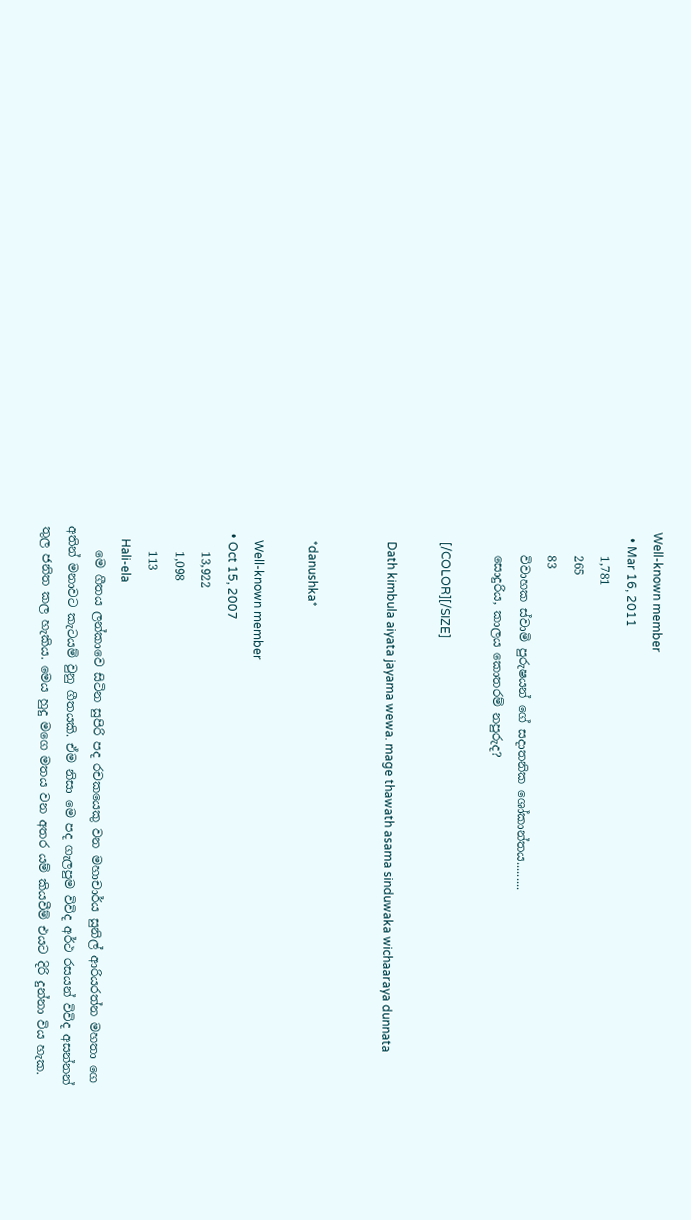Well-known member
  • Mar 16, 2011
    1,781
    265
    83
    විවාහක ස්වාමි පුරුෂයන් ගේ සදාතනික ශෝකාන්තය.........
    සොදුරිය, කාලය කොතරම් නපුරුද?

    [/COLOR][/SIZE]

    Dath kimbula aiyata jayama wewa. mage thawath asama sinduwaka wichaaraya dunnata


    *danushka*

    Well-known member
  • Oct 15, 2007
    13,922
    1,098
    113
    Hali-ela
    මෙ ගීතය ලන්කාවෙ සිටින සුපිරි පද රචකයෙකු වන මහාචාර්ය සුනිල් ආරියරත්න මහතා ගෙ අතින් මනාවට කැටයම් වුනු ගීතයකි. ඒම නිසා මෙ පද ගැලපුම විවිද අර්ථ රසයන් විවිද අසන්නන් තුල ජනිත කල හැකිය. මෙය හුදු මගෙ මතය වන අතර යම් කියවීම් එයට දිරි දුන්නා විය හැක.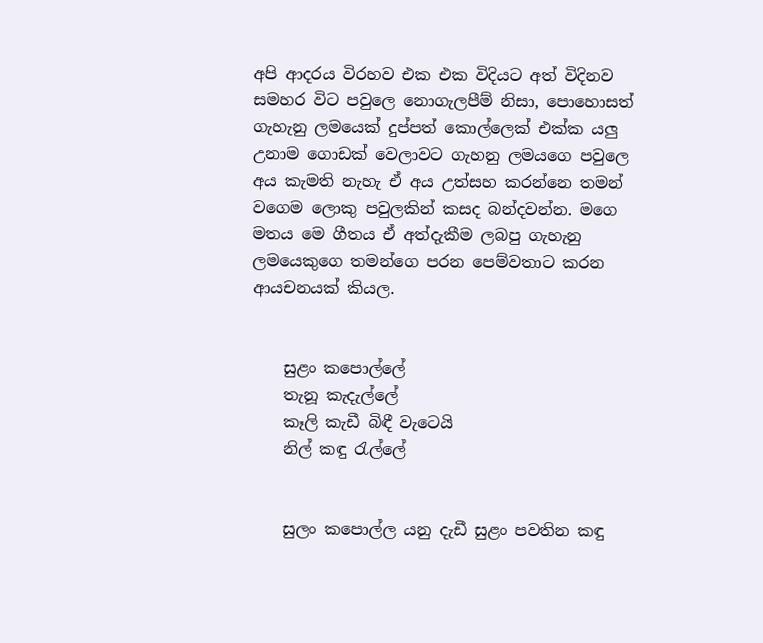අපි ආදරය විරහව එක එක විදියට අත් විදිනව සමහර විට පවුලෙ නොගැලපීම් නිසා, පොහොසත් ගැහැනු ලමයෙක් දුප්පත් කොල්ලෙක් එක්ක යලු උනාම ගොඩක් වෙලාවට ගැහනු ලමයගෙ පවුලෙ අය කැමති නැහැ ඒ අය උත්සහ කරන්නෙ තමන් වගෙම ලොකු පවුලකින් කසද බන්දවන්න. මගෙ මතය මෙ ගීතය ඒ අත්දැකීම ලබපු ගැහැනු ලමයෙකුගෙ තමන්ගෙ පරන පෙම්වතාට කරන ආයචනයක් කියල.


    සුළං කපොල්ලේ
    තැනූ කැදැල්ලේ
    කෑලි කැඩී බිඳී වැටෙයි
    නිල් කඳු රැල්ලේ


    සුලං කපොල්ල යනු දැඩී සුළං පවතින කඳු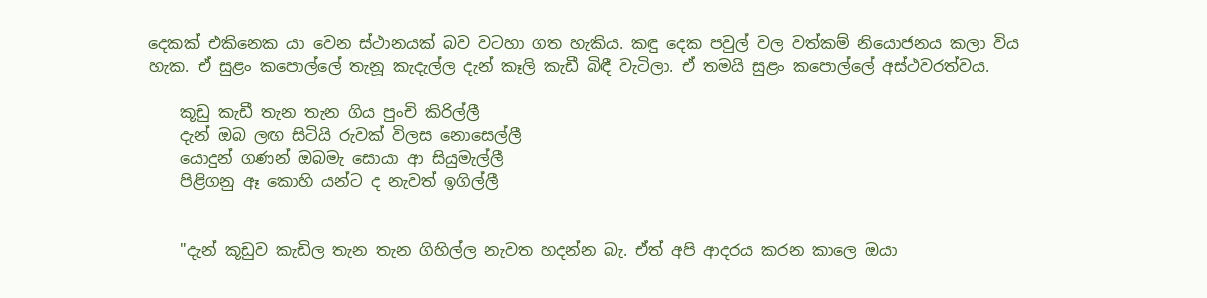දෙකක් එකිනෙක යා වෙන ස්ථානයක් බව වටහා ගත හැකිය. කඳු දෙක පවුල් වල වත්කම් නියොජනය කලා විය හැක. ඒ සුළං කපොල්ලේ තැනූ කැදැල්ල දැන් කෑලි කැඩී බිඳී වැටිලා. ඒ තමයි සුළං කපොල්ලේ අස්ථවරත්වය.

    කූඩු කැඩී තැන තැන ගිය පුංචි කිරිල්ලී
    දැන් ඔබ ලඟ සිටියි රුවක් විලස නොසෙල්ලී
    යොදුන් ගණන් ඔබමැ සොයා ආ සියුමැල්ලී
    පිළිගනු ඈ කොහි යන්ට ද නැවත් ඉගිල්ලී


    "දැන් කූඩුව කැඩිල තැන තැන ගිහිල්ල නැවත හදන්න බැ. ඒත් අපි ආදරය කරන කාලෙ ඔයා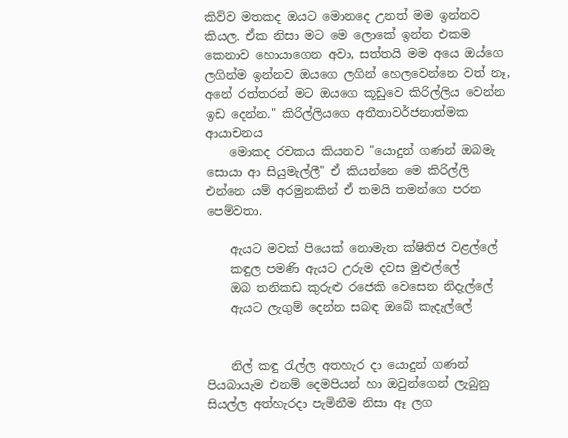කිව්ව මතකද ඔයට මොනදෙ උනත් මම ඉන්නව කියල. ඒක නිසා මට මෙ ලොකේ ඉන්න එකම කෙනාව හොයාගෙන අවා, සත්තයි මම අයෙ ඔය්ගෙ ලගින්ම ඉන්නව ඔයගෙ ලගින් හෙලවෙන්නෙ වත් නෑ, අනේ රත්තරන් මට ඔයගෙ කූඩුවෙ කිරිල්ලිය වෙන්න ඉඩ දෙන්න." කිරිල්ලියගෙ අතීතාවර්ජනාත්මක ආයාචනය
    මොකද රචකය කියනව "යොදුන් ගණන් ඔබමැ සොයා ආ සියුමැල්ලී" ඒ කියන්නෙ මෙ කිරිල්ලි එන්නෙ යම් අරමුනකින් ඒ තමයි තමන්ගෙ පරන පෙම්වතා.

    ඇයට මවක් පියෙක් නොමැත ක්ෂිතිජ වළල්ලේ
    කඳුල පමණි ඇයට උරුම දවස මුළුල්ලේ
    ඔබ තනිකඩ කුරුළු රජෙකි වෙසෙන නිදැල්ලේ
    ඇයට ලැගුම් දෙන්න සබඳ ඔබේ කැදැල්ලේ


    නිල් කඳු රැල්ල අතහැර දා යොදුන් ගණන් පියබායැම එනම් දෙමපියන් හා ඔවුන්ගෙන් ලැබුනු සියල්ල අත්හැරදා පැමිනීම නිසා ඈ ලග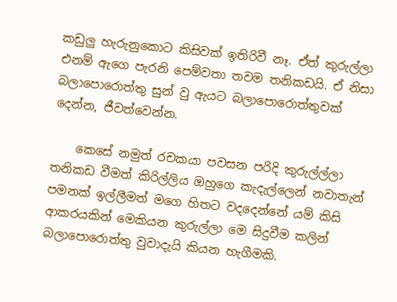කඩුලු හැරුනුකොට කිසිවක් ඉතිරිවී නෑ. ඒත් කුරුල්ලා එනම් ඇගෙ පැරනි පෙම්වතා තවම තනිකඩයි. ඒ නිසා බලාපොරොත්තු සුන් වු ඇයට බලාපොරොත්තුවක් දෙන්න, ජීවත්වෙන්න.

    කෙසේ නමුත් රචකයා පවසන පරිදි කුරුල්ල්ලා තනිකඩ වීමත් කිරිල්ලිය ඔහුගෙ කැදැල්ලෙන් නවාතැන් පමනක් ඉල්ලීමත් මගෙ හිතට වදදෙන්නේ යම් කිසි ආකරයකින් මෙකියන කුරුල්ලා මෙ සිදුවීම කලින් බලාපොරොත්තු වුවාදැයි කියන හැගීමකි.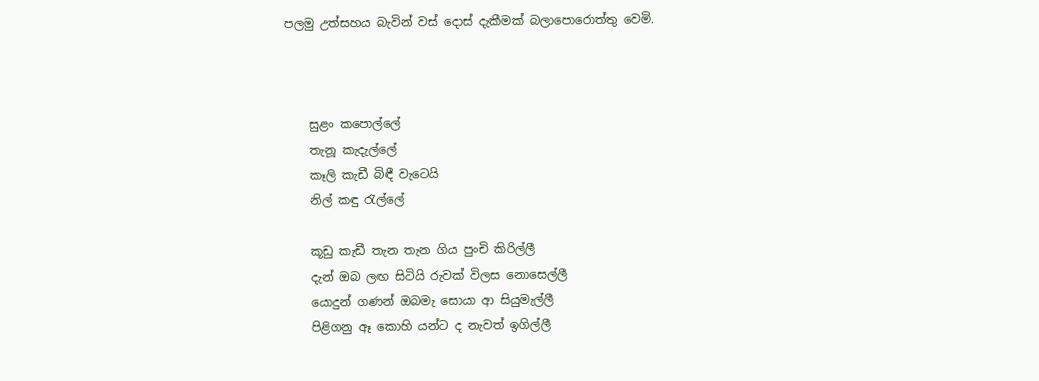පලමු උත්සහය බැවින් වස් දොස් දැකීමක් බලාපොරොත්තු වෙමි.



    සුළං කපොල්ලේ
    තැනූ කැදැල්ලේ
    කෑලි කැඩී බිඳී වැටෙයි
    නිල් කඳු රැල්ලේ

    කූඩු කැඩී තැන තැන ගිය පුංචි කිරිල්ලී
    දැන් ඔබ ලඟ සිටියි රුවක් විලස නොසෙල්ලී
    යොදුන් ගණන් ඔබමැ සොයා ආ සියුමැල්ලී
    පිළිගනු ඈ කොහි යන්ට ද නැවත් ඉගිල්ලී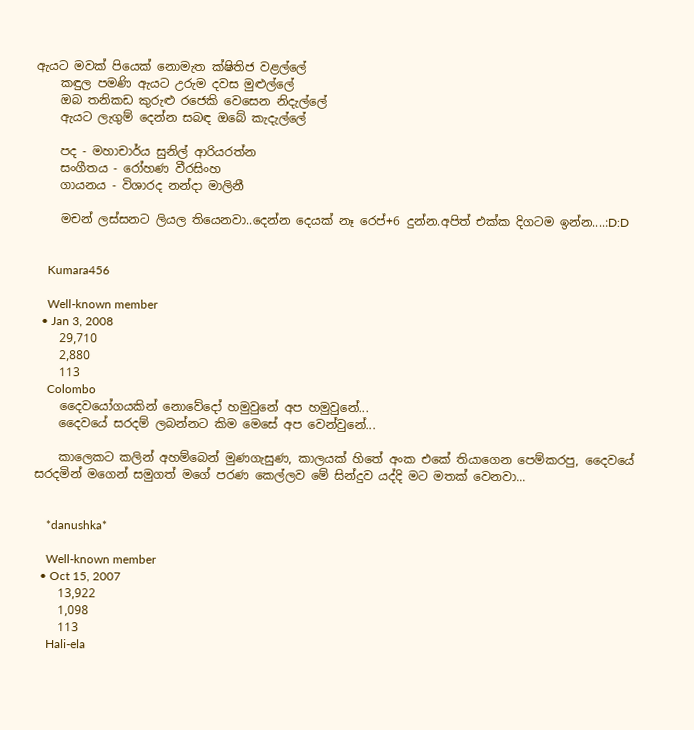ඇයට මවක් පියෙක් නොමැත ක්ෂිතිජ වළල්ලේ
    කඳුල පමණි ඇයට උරුම දවස මුළුල්ලේ
    ඔබ තනිකඩ කුරුළු රජෙකි වෙසෙන නිදැල්ලේ
    ඇයට ලැගුම් දෙන්න සබඳ ඔබේ කැදැල්ලේ

    පද - මහාචාර්ය සුනිල් ආරියරත්න
    සංගීතය - රෝහණ වීරසිංහ
    ගායනය - විශාරද නන්දා මාලිනී

    මචන් ලස්සනට ලියල තියෙනවා..දෙන්න දෙයක් නෑ රෙප්+6 දුන්න.අපිත් එක්ක දිගටම ඉන්න....:D:D


    Kumara456

    Well-known member
  • Jan 3, 2008
    29,710
    2,880
    113
    Colombo
    දෛවයෝගයකින් නොවේදෝ හමුවුනේ අප හමුවුනේ...
    දෛවයේ සරදම් ලබන්නට කිම මෙසේ අප වෙන්වුනේ...

    කාලෙකට කලින් අහම්බෙන් මුණගැසුණ, කාලයක් හිතේ අංක එකේ තියාගෙන පෙම්කරපු, දෛවයේ සරදමින් මගෙන් සමුගත් මගේ පරණ කෙල්ලව මේ සින්දුව යද්දි මට මතක් වෙනවා...


    *danushka*

    Well-known member
  • Oct 15, 2007
    13,922
    1,098
    113
    Hali-ela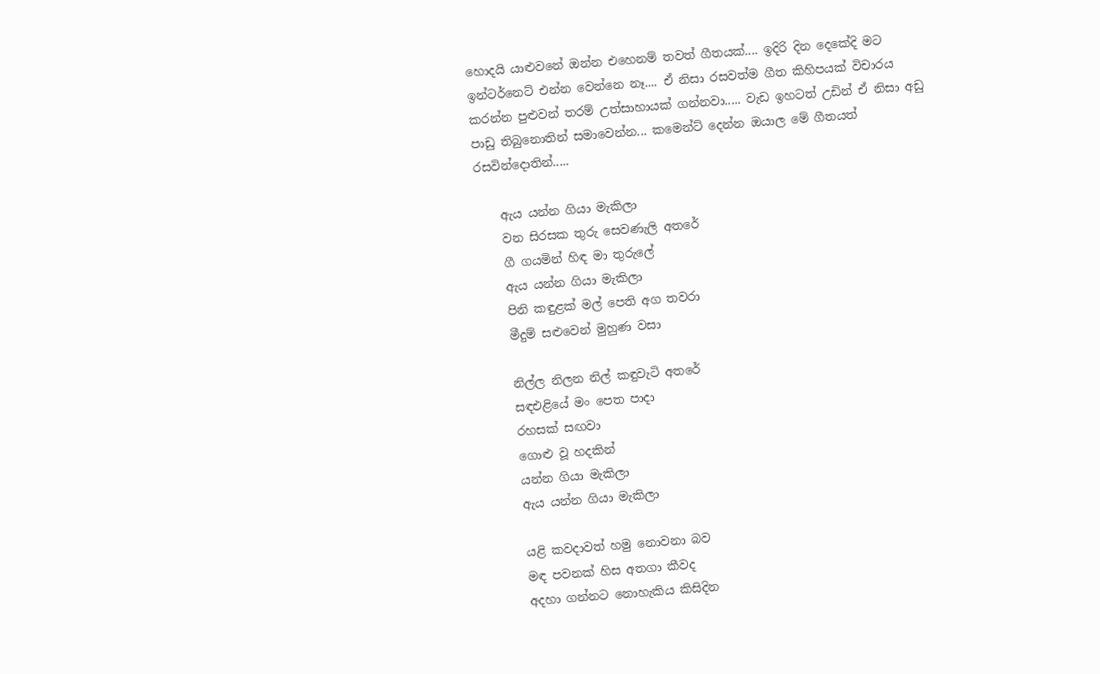හොදයි යාළුවනේ ඔන්න එහෙනම් තවත් ගීතයක්.... ඉදිරි දින දෙකේදි මට ඉන්ටර්නෙට් එන්න වෙන්නෙ නෑ.... ඒ නිසා රසවත්ම ගීත කිහිපයක් විචාරය කරන්න පුළුවන් තරම් උත්සාහායක් ගන්නවා..... වැඩ ඉහටත් උඩින් ඒ නිසා අඩු පාඩු තිබුනොතින් සමාවෙන්න... කමෙන්ට් දෙන්න ඔයාල මේ ගීතයත් රසවින්දොතින්.....

    ඇය යන්න ගියා මැකිලා
    වන සිරසක තුරු සෙවණැලි අතරේ
    ගී ගයමින් හිඳ මා තුරුලේ
    ඇය යන්න ගියා මැකිලා
    පිනි කඳුළක් මල් පෙති අග තවරා
    මීදුම් සළුවෙන් මුහුණ වසා

    නිල්ල නිලන නිල් කඳුවැටි අතරේ
    සඳඑළියේ මං පෙත පාදා
    රහසක් සඟවා
    ගොළු වූ හදකින්
    යන්න ගියා මැකිලා
    ඇය යන්න ගියා මැකිලා

    යළි කවදාවත් හමු නොවනා බව
    මඳ පවනක් හිස අතගා කීවද
    අදහා ගන්නට නොහැකිය කිසිදින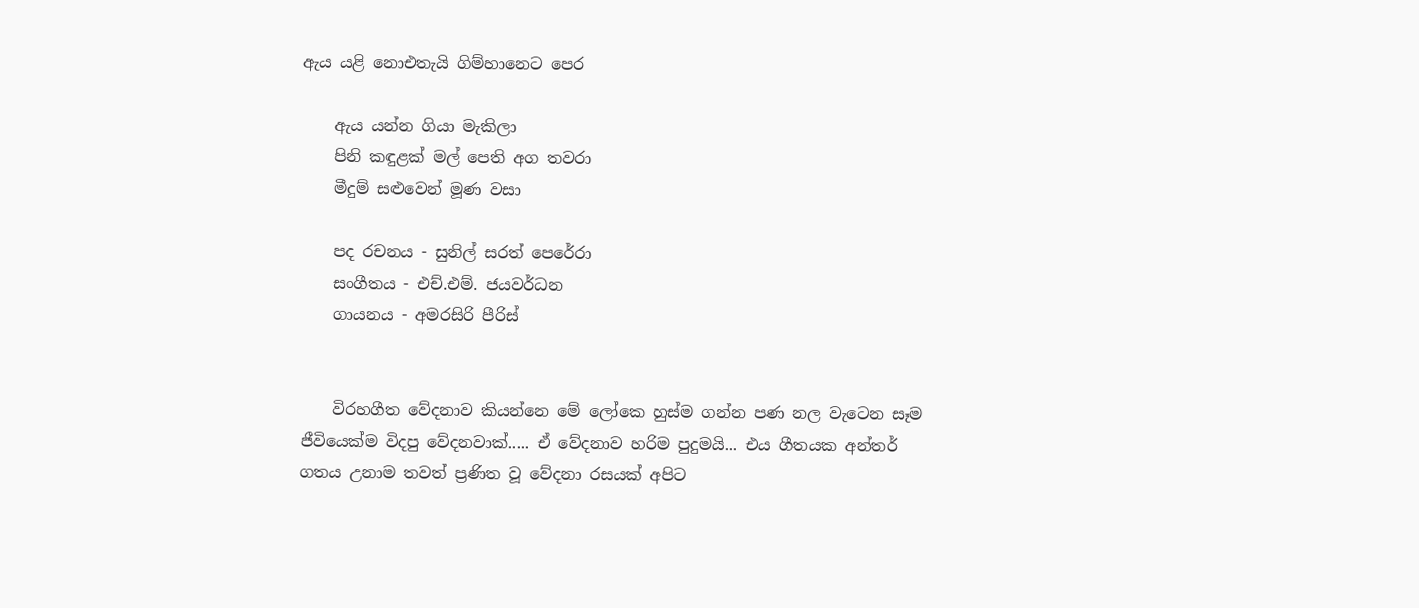ඇය යළි නොඑතැයි ගිම්හානෙට පෙර

    ඇය යන්න ගියා මැකිලා
    පිනි කඳුළක් මල් පෙති අග තවරා
    මීදුම් සළුවෙන් මූණ වසා

    පද රචනය - සුනිල් සරත් පෙරේරා
    සංගීතය - එච්.එම්. ජයවර්ධන
    ගායනය - අමරසිරි පීරිස්


    විරහගීත වේදනාව කියන්නෙ මේ ලෝකෙ හුස්ම ගන්න පණ නල වැටෙන සෑම ජීවියෙක්ම විදපු වේදනවාක්..... ඒ වේදනාව හරිම පුදුමයි... එය ගීතයක අන්තර් ගතය උනාම තවත් ප්‍රණිත වූ වේදනා රසයක් අපිට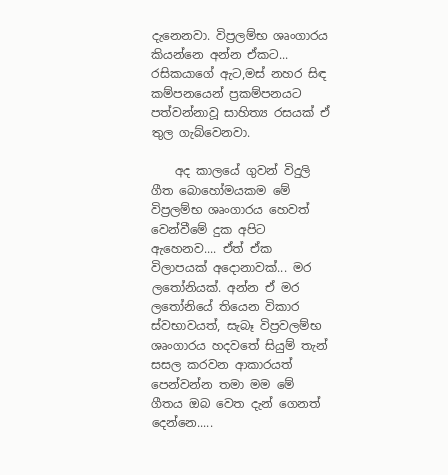දැනෙනවා. විප්‍රලම්භ ශෘංගාරය කියන්නෙ අන්න ඒකට... රසිකයාගේ ඇට,මස් නහර සිඳ කම්පනයෙන් ප්‍රකම්පනයට පත්වන්නාවූ සාහිත්‍ය රසයක් ඒ තුල ගැබ්වෙනවා.

    අද කාලයේ ගුවන් විදුලි ගීත බොහෝමයකම මේ විප්‍රලම්භ ශෘංගාරය හෙවත් වෙන්වීමේ දුක අපිට ඇහෙනව.... ඒත් ඒක විලාපයක් අදොනාවක්... මර ලතෝනියක්. අන්න ඒ මර ලතෝනියේ තියෙන විකාර ස්වභාවයත්, සැබෑ විප්‍රවලම්භ ශෘංගාරය හදවතේ සියුම් තැන් සසල කරවන ආකාරයත් පෙන්වන්න තමා මම මේ ගීතය ඔබ වෙත දැන් ගෙනත් දෙන්නෙ.....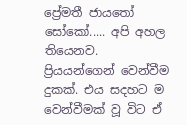ප්‍රේමතී ජායතෝ සෝකෝ..... අපි අහල තියෙනව. ප්‍රියයන්ගෙන් වෙන්වීම දුකක්. එය සදහට ම වෙන්වීමක් වූ විට ඒ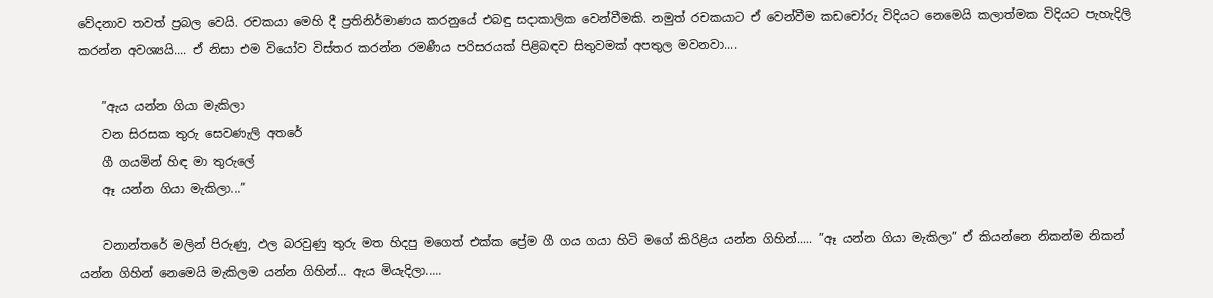වේදනාව තවත් ප්‍රබල වෙයි. රචකයා මෙහි දී ප්‍රතිනිර්මාණය කරනුයේ එබඳු සදාකාලික වෙන්වීමකි. නමුත් රචකයාට ඒ වෙන්වීම කඩචෝරු විදියට නෙමෙයි කලාත්මක විදියට පැහැදිලි කරන්න අවශ්‍යයි.... ඒ නිසා එම වියෝව විස්තර කරන්න රමණීය පරිසරයක් පිළිබඳව සිතුවමක් අපතුල මවනවා....

    ”ඇය යන්න ගියා මැකිලා
    වන සිරසක තුරු සෙවණැලි අතරේ
    ගී ගයමින් හිඳ මා තුරුලේ
    ඈ යන්න ගියා මැකිලා...”

    වනාන්තරේ මලින් පිරුණු, ඵල බරවුණු තුරු මත හිදපු මගෙත් එක්ක ප්‍රේම ගී ගය ගයා හිටි මගේ කිරිළිය යන්න ගිහින්..... ”ඈ යන්න ගියා මැකිලා” ඒ කියන්නෙ නිකන්ම නිකන් යන්න ගිහින් නෙමෙයි මැකිලම යන්න ගිහින්... ඇය මියැදිලා.....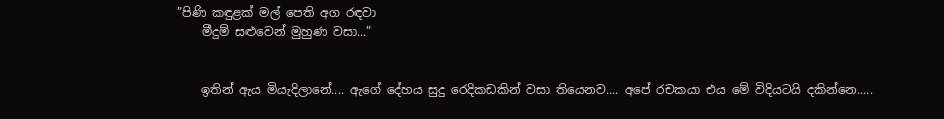”පිණි කඳුළක් මල් පෙති අග රඳවා
    මීදුම් සළුවෙන් මුහුණ වසා...”


    ඉතින් ඇය මියැදිලානේ.... ඇගේ දේහය සුදු රෙදිකඩකින් වසා තියෙනව.... අපේ රචකයා එය මේ විදියටයි දකින්නෙ.....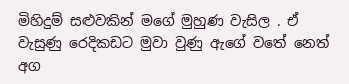මිහිදුම් සළුවකින් මගේ මුහුණ වැසිල . ඒ වැසුණු රෙදිකඩට මුවා වුණු ඇගේ වතේ නෙත් අග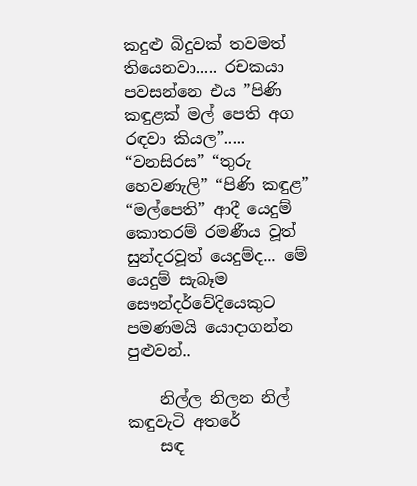කදුළු බිදුවක් තවමත් තියෙනවා..... රචකයා පවසන්නෙ එය ”පිණි කඳුළක් මල් පෙති අග රඳවා කියල”..... “වනසිරස” “තුරු හෙවණැලි” “පිණි කඳුළ” “මල්පෙති” ආදී යෙදුම් කොතරම් රමණීය වූත් සුන්දරවූත් යෙදුම්ද... මේ යෙදුම් සැබෑම සෞන්දර්වේදියෙකුට පමණමයි යොදාගන්න පුළුවන්..

    නිල්ල නිලන නිල් කඳුවැටි අතරේ
    සඳ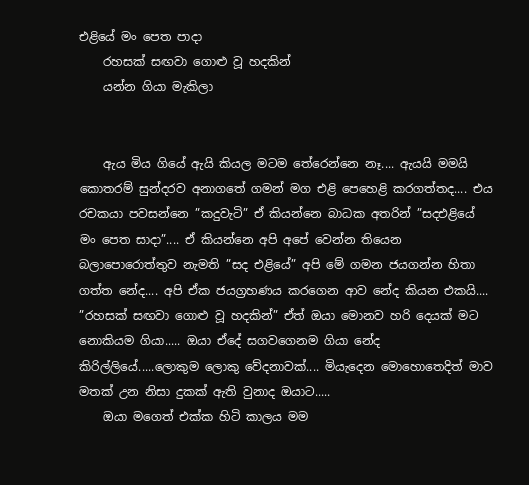එළියේ මං පෙත පාදා
    රහසක් සඟවා ගොළු වූ හදකින්
    යන්න ගියා මැකිලා


    ඇය මිය ගියේ ඇයි කියල මටම තේරෙන්නෙ නෑ.... ඇයයි මමයි කොතරම් සුන්දරව අනාගතේ ගමන් මග එළි පෙහෙළි කරගත්තද.... එය රචකයා පවසන්නෙ ”කදුවැටි” ඒ කියන්නෙ බාධක අතරින් ”සදඑළියේ මං පෙත සාදා”.... ඒ කියන්නෙ අපි අපේ වෙන්න තියෙන බලාපොරොත්තුව නැමති ”සද එළියේ” අපි මේ ගමන ජයගන්න හිතා ගත්ත නේද.... අපි ඒක ජයග්‍රහණය කරගෙන ආව නේද කියන එකයි.... ”රහසක් සඟවා ගොළු වූ හදකින්” ඒත් ඔයා මොනව හරි දෙයක් මට නොකියම ගියා..... ඔයා ඒදේ සගවගෙනම ගියා නේද කිරිල්ලියේ.....ලොකුම ලොකු වේදනාවක්.... මියැදෙන මොහොතෙදිත් මාව මතක් උන නිසා දුකක් ඇති වුනාද ඔයාට.....
    ඔයා මගෙත් එක්ක හිටි කාලය මම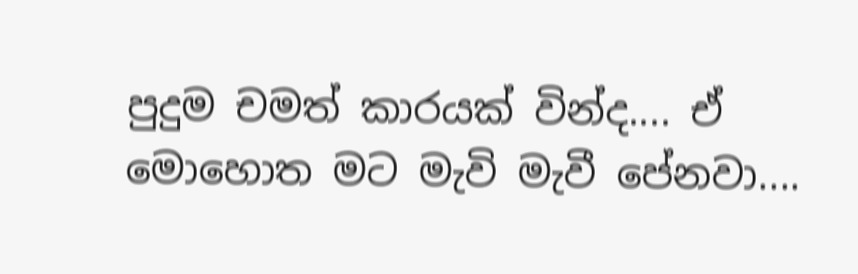පුදුම චමත් කාරයක් වින්ද.... ඒ මොහොත මට මැවි මැවී පේනවා....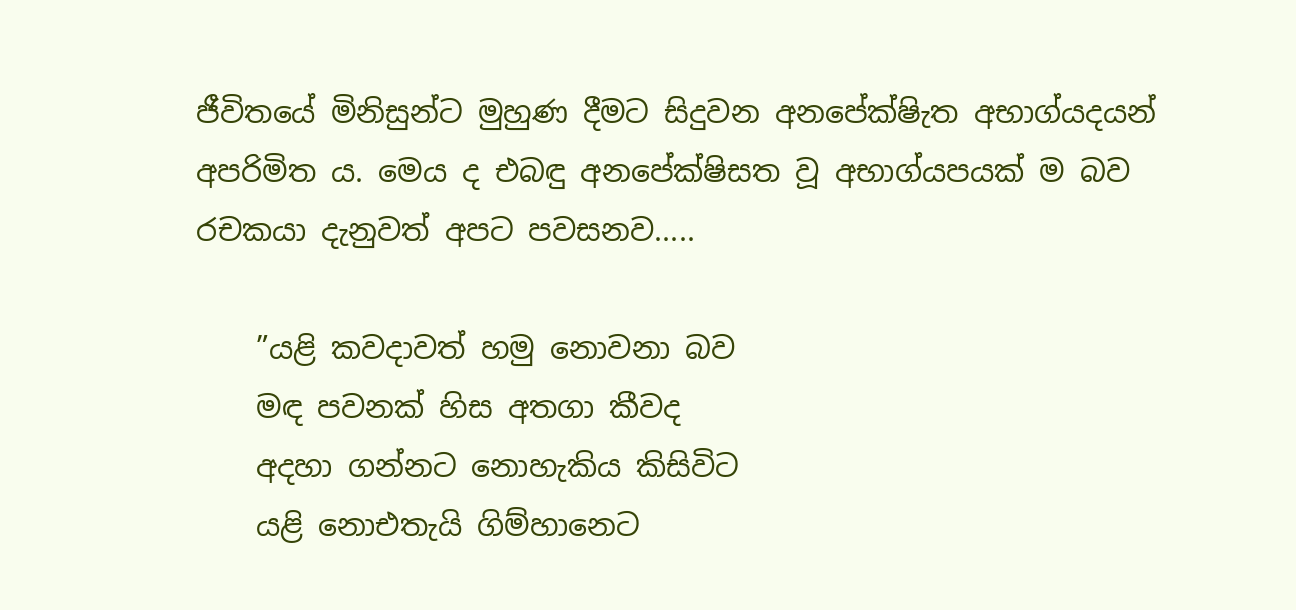ජීවිතයේ මිනිසුන්ට මුහුණ දීමට සිදුවන අනපේක්ෂිැත අභාග්යදයන් අපරිමිත ය. මෙය ද එබඳු අනපේක්ෂිසත වූ අභාග්යපයක් ම බව රචකයා දැනුවත් අපට පවසනව.....

    ”යළි කවදාවත් හමු නොවනා බව
    මඳ පවනක් හිස අතගා කීවද
    අදහා ගන්නට නොහැකිය කිසිවිට
    යළි නොඑතැයි ගිම්හානෙට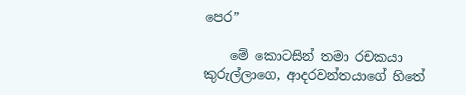පෙර”

    මේ කොටසින් තමා රචකයා කුරුල්ලාගෙ, ආදරවන්තයාගේ හිතේ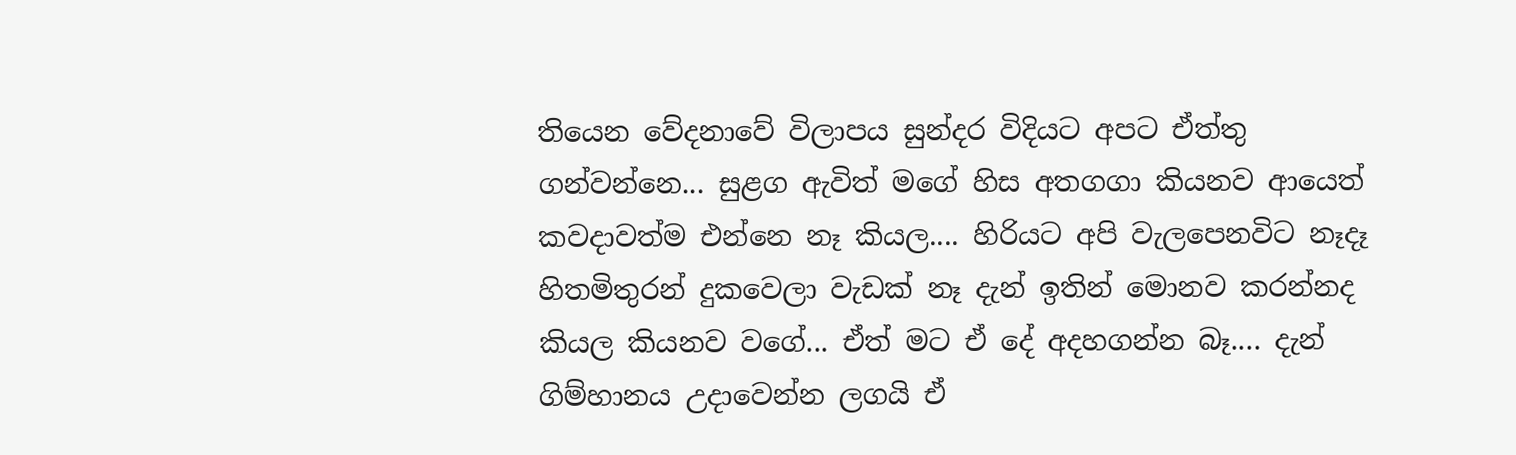තියෙන වේදනාවේ විලාපය සුන්දර විදියට අපට ඒත්තු ගන්වන්නෙ... සුළග ඇවිත් මගේ හිස අතගගා කියනව ආයෙත් කවදාවත්ම එන්නෙ නෑ කියල.... හිරියට අපි වැලපෙනවිට නෑදෑ හිතමිතුරන් දුකවෙලා වැඩක් නෑ දැන් ඉතින් මොනව කරන්නද කියල කියනව වගේ... ඒත් මට ඒ දේ අදහගන්න බෑ.... දැන් ගිම්හානය උදාවෙන්න ලගයි ඒ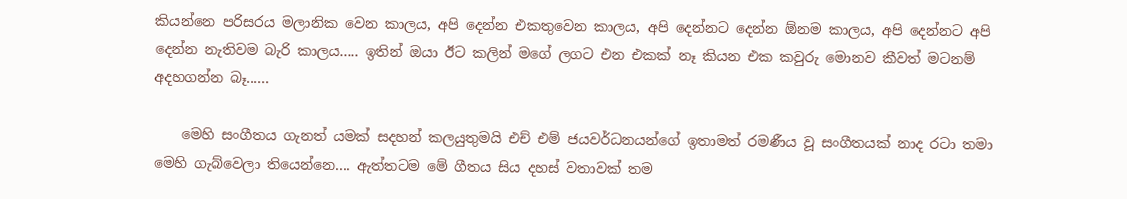කියන්නෙ පරිසරය මලානික වෙන කාලය, අපි දෙන්න එකතුවෙන කාලය, අපි දෙන්නට දෙන්න ඕනම කාලය, අපි දෙන්නට අපි දෙන්න නැතිවම බැරි කාලය..... ඉතින් ඔයා ඊට කලින් මගේ ලගට එන එකක් නෑ කියන එක කවුරු මොනව කීවත් මටනම් අදහගන්න බෑ......

    මෙහි සංගීතය ගැනත් යමක් සදහන් කලයුතුමයි එච් එම් ජයවර්ධනයන්ගේ ඉතාමත් රමණීය වූ සංගීතයක් නාද රටා තමා මෙහි ගැබ්වෙලා තියෙන්නෙ.... ඇත්තටම මේ ගීතය සිය දහස් වතාවක් තම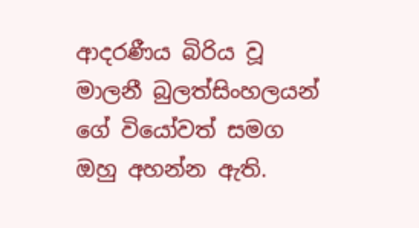ආදරණීය බිරිය වූ මාලනී බුලත්සිංහලයන් ගේ වියෝවත් සමග ඔහු අහන්න ඇති.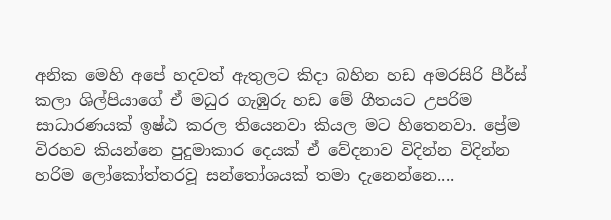අනික මෙහි අපේ හදවත් ඇතුලට කිදා බහින හඩ අමරසිරි පීර්ස් කලා ශිල්පියාගේ ඒ මධුර ගැඹුරු හඩ මේ ගීතයට උපරිම සාධාරණයක් ඉෂ්ඨ කරල තියෙනවා කියල මට හිතෙනවා. ප්‍රේම විරහව කියන්නෙ පුදුමාකාර දෙයක් ඒ වේදනාව විදින්න විදින්න හරිම ලෝකෝත්තරවූ සන්තෝශයක් තමා දැනෙන්නෙ....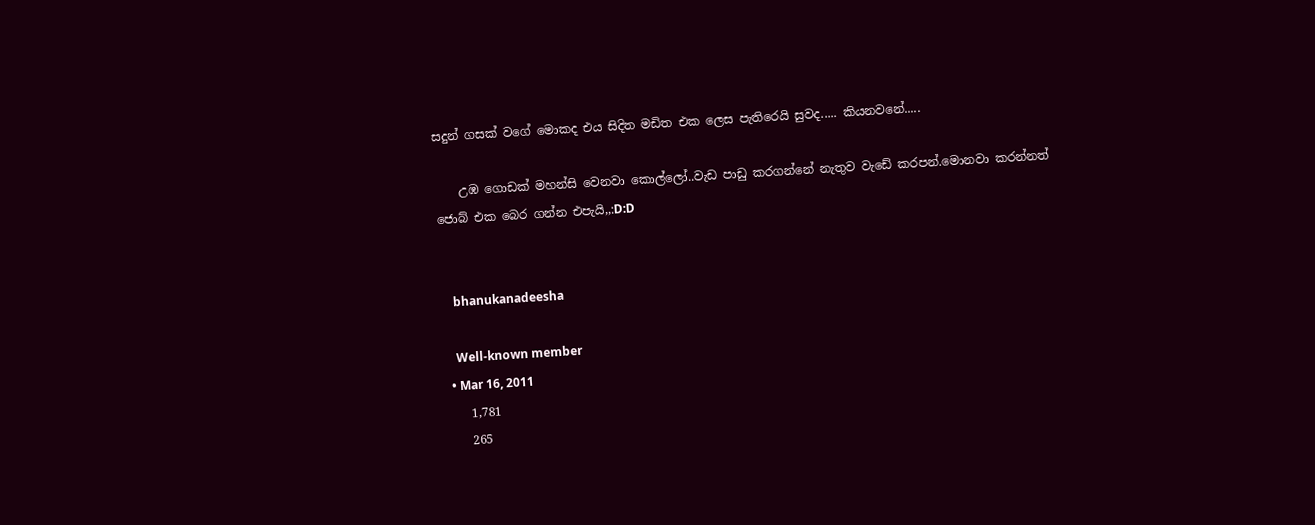සදුන් ගසක් වගේ මොකද එය සිදිත මඩිත එක ලෙස පැතිරෙයි සුවද..... කියනවනේ.....

    උඹ ගොඩක් මහන්සි වෙනවා කොල්ලෝ..වැඩ පාඩු කරගන්නේ නැතුව වැඩේ කරපන්.මොනවා කරන්නත් ජොබ් එක බෙර ගන්න එපැයි,,:D:D


    bhanukanadeesha

    Well-known member
  • Mar 16, 2011
    1,781
    265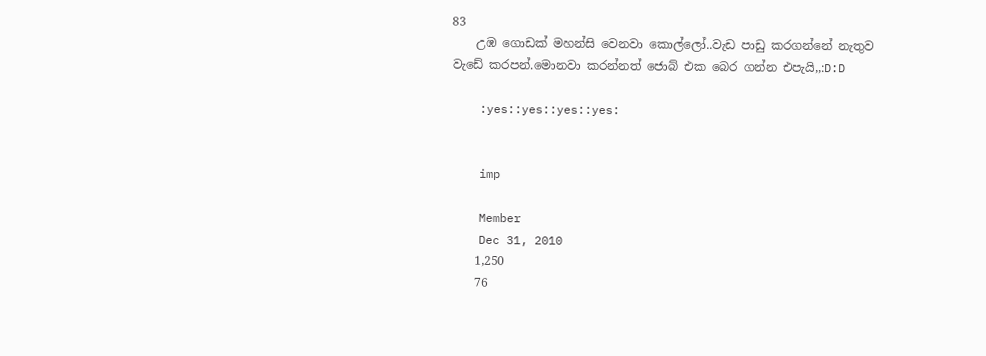83
    උඹ ගොඩක් මහන්සි වෙනවා කොල්ලෝ..වැඩ පාඩු කරගන්නේ නැතුව වැඩේ කරපන්.මොනවා කරන්නත් ජොබ් එක බෙර ගන්න එපැයි,,:D:D

    :yes::yes::yes::yes:


    imp

    Member
    Dec 31, 2010
    1,250
    76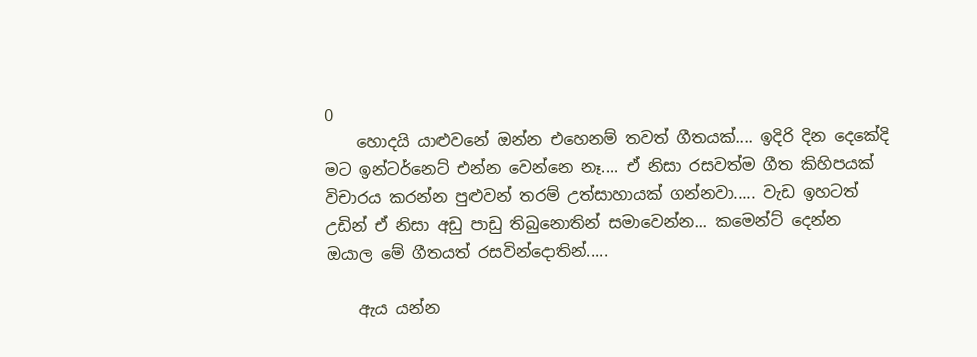0
    හොදයි යාළුවනේ ඔන්න එහෙනම් තවත් ගීතයක්.... ඉදිරි දින දෙකේදි මට ඉන්ටර්නෙට් එන්න වෙන්නෙ නෑ.... ඒ නිසා රසවත්ම ගීත කිහිපයක් විචාරය කරන්න පුළුවන් තරම් උත්සාහායක් ගන්නවා..... වැඩ ඉහටත් උඩින් ඒ නිසා අඩු පාඩු තිබුනොතින් සමාවෙන්න... කමෙන්ට් දෙන්න ඔයාල මේ ගීතයත් රසවින්දොතින්.....

    ඇය යන්න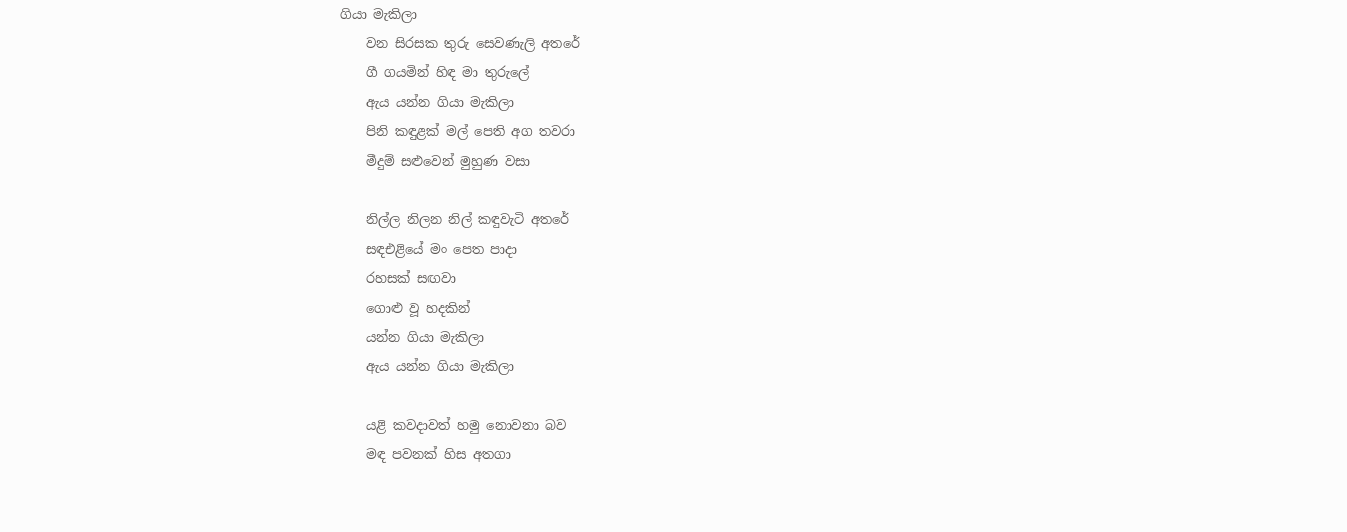ගියා මැකිලා
    වන සිරසක තුරු සෙවණැලි අතරේ
    ගී ගයමින් හිඳ මා තුරුලේ
    ඇය යන්න ගියා මැකිලා
    පිනි කඳුළක් මල් පෙති අග තවරා
    මීදුම් සළුවෙන් මුහුණ වසා

    නිල්ල නිලන නිල් කඳුවැටි අතරේ
    සඳඑළියේ මං පෙත පාදා
    රහසක් සඟවා
    ගොළු වූ හදකින්
    යන්න ගියා මැකිලා
    ඇය යන්න ගියා මැකිලා

    යළි කවදාවත් හමු නොවනා බව
    මඳ පවනක් හිස අතගා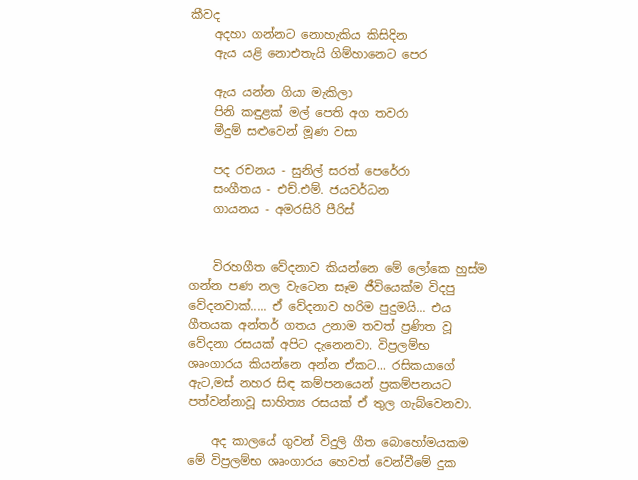කීවද
    අදහා ගන්නට නොහැකිය කිසිදින
    ඇය යළි නොඑතැයි ගිම්හානෙට පෙර

    ඇය යන්න ගියා මැකිලා
    පිනි කඳුළක් මල් පෙති අග තවරා
    මීදුම් සළුවෙන් මූණ වසා

    පද රචනය - සුනිල් සරත් පෙරේරා
    සංගීතය - එච්.එම්. ජයවර්ධන
    ගායනය - අමරසිරි පීරිස්


    විරහගීත වේදනාව කියන්නෙ මේ ලෝකෙ හුස්ම ගන්න පණ නල වැටෙන සෑම ජීවියෙක්ම විදපු වේදනවාක්..... ඒ වේදනාව හරිම පුදුමයි... එය ගීතයක අන්තර් ගතය උනාම තවත් ප්‍රණිත වූ වේදනා රසයක් අපිට දැනෙනවා. විප්‍රලම්භ ශෘංගාරය කියන්නෙ අන්න ඒකට... රසිකයාගේ ඇට,මස් නහර සිඳ කම්පනයෙන් ප්‍රකම්පනයට පත්වන්නාවූ සාහිත්‍ය රසයක් ඒ තුල ගැබ්වෙනවා.

    අද කාලයේ ගුවන් විදුලි ගීත බොහෝමයකම මේ විප්‍රලම්භ ශෘංගාරය හෙවත් වෙන්වීමේ දුක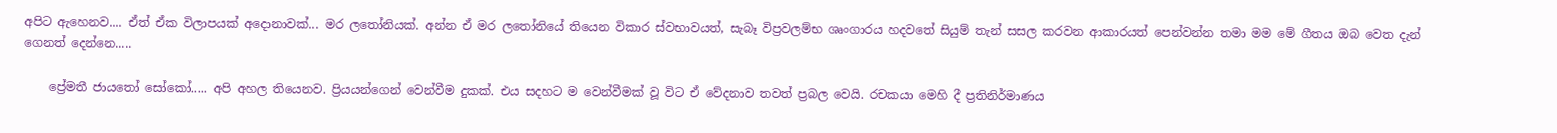අපිට ඇහෙනව.... ඒත් ඒක විලාපයක් අදොනාවක්... මර ලතෝනියක්. අන්න ඒ මර ලතෝනියේ තියෙන විකාර ස්වභාවයත්, සැබෑ විප්‍රවලම්භ ශෘංගාරය හදවතේ සියුම් තැන් සසල කරවන ආකාරයත් පෙන්වන්න තමා මම මේ ගීතය ඔබ වෙත දැන් ගෙනත් දෙන්නෙ.....

    ප්‍රේමතී ජායතෝ සෝකෝ..... අපි අහල තියෙනව. ප්‍රියයන්ගෙන් වෙන්වීම දුකක්. එය සදහට ම වෙන්වීමක් වූ විට ඒ වේදනාව තවත් ප්‍රබල වෙයි. රචකයා මෙහි දී ප්‍රතිනිර්මාණය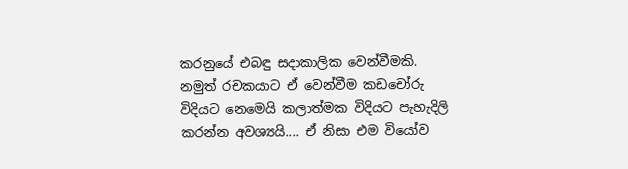කරනුයේ එබඳු සදාකාලික වෙන්වීමකි. නමුත් රචකයාට ඒ වෙන්වීම කඩචෝරු විදියට නෙමෙයි කලාත්මක විදියට පැහැදිලි කරන්න අවශ්‍යයි.... ඒ නිසා එම වියෝව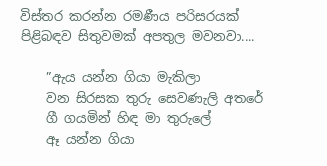විස්තර කරන්න රමණීය පරිසරයක් පිළිබඳව සිතුවමක් අපතුල මවනවා....

    ”ඇය යන්න ගියා මැකිලා
    වන සිරසක තුරු සෙවණැලි අතරේ
    ගී ගයමින් හිඳ මා තුරුලේ
    ඈ යන්න ගියා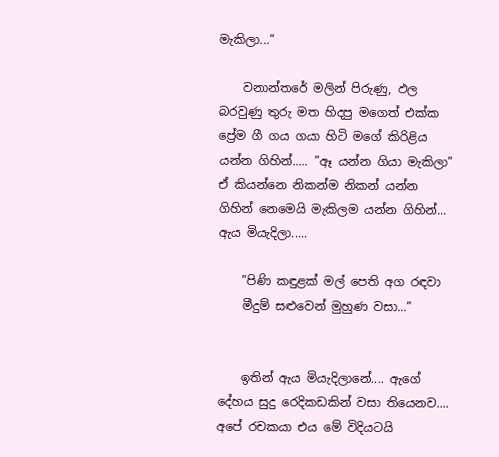මැකිලා...”

    වනාන්තරේ මලින් පිරුණු, ඵල බරවුණු තුරු මත හිදපු මගෙත් එක්ක ප්‍රේම ගී ගය ගයා හිටි මගේ කිරිළිය යන්න ගිහින්..... ”ඈ යන්න ගියා මැකිලා” ඒ කියන්නෙ නිකන්ම නිකන් යන්න ගිහින් නෙමෙයි මැකිලම යන්න ගිහින්... ඇය මියැදිලා.....

    ”පිණි කඳුළක් මල් පෙති අග රඳවා
    මීදුම් සළුවෙන් මුහුණ වසා...”


    ඉතින් ඇය මියැදිලානේ.... ඇගේ දේහය සුදු රෙදිකඩකින් වසා තියෙනව.... අපේ රචකයා එය මේ විදියටයි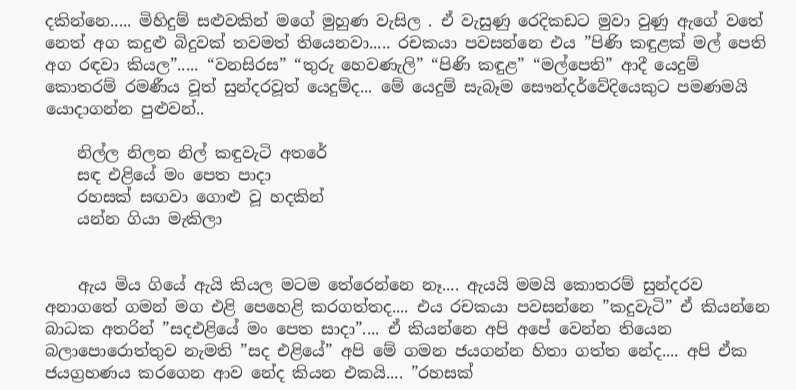දකින්නෙ..... මිහිදුම් සළුවකින් මගේ මුහුණ වැසිල . ඒ වැසුණු රෙදිකඩට මුවා වුණු ඇගේ වතේ නෙත් අග කදුළු බිදුවක් තවමත් තියෙනවා..... රචකයා පවසන්නෙ එය ”පිණි කඳුළක් මල් පෙති අග රඳවා කියල”..... “වනසිරස” “තුරු හෙවණැලි” “පිණි කඳුළ” “මල්පෙති” ආදී යෙදුම් කොතරම් රමණීය වූත් සුන්දරවූත් යෙදුම්ද... මේ යෙදුම් සැබෑම සෞන්දර්වේදියෙකුට පමණමයි යොදාගන්න පුළුවන්..

    නිල්ල නිලන නිල් කඳුවැටි අතරේ
    සඳ එළියේ මං පෙත පාදා
    රහසක් සඟවා ගොළු වූ හදකින්
    යන්න ගියා මැකිලා


    ඇය මිය ගියේ ඇයි කියල මටම තේරෙන්නෙ නෑ.... ඇයයි මමයි කොතරම් සුන්දරව අනාගතේ ගමන් මග එළි පෙහෙළි කරගත්තද.... එය රචකයා පවසන්නෙ ”කදුවැටි” ඒ කියන්නෙ බාධක අතරින් ”සදඑළියේ මං පෙත සාදා”.... ඒ කියන්නෙ අපි අපේ වෙන්න තියෙන බලාපොරොත්තුව නැමති ”සද එළියේ” අපි මේ ගමන ජයගන්න හිතා ගත්ත නේද.... අපි ඒක ජයග්‍රහණය කරගෙන ආව නේද කියන එකයි.... ”රහසක්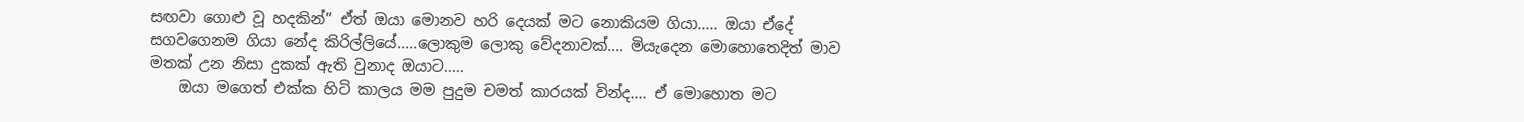සඟවා ගොළු වූ හදකින්” ඒත් ඔයා මොනව හරි දෙයක් මට නොකියම ගියා..... ඔයා ඒදේ සගවගෙනම ගියා නේද කිරිල්ලියේ.....ලොකුම ලොකු වේදනාවක්.... මියැදෙන මොහොතෙදිත් මාව මතක් උන නිසා දුකක් ඇති වුනාද ඔයාට.....
    ඔයා මගෙත් එක්ක හිටි කාලය මම පුදුම චමත් කාරයක් වින්ද.... ඒ මොහොත මට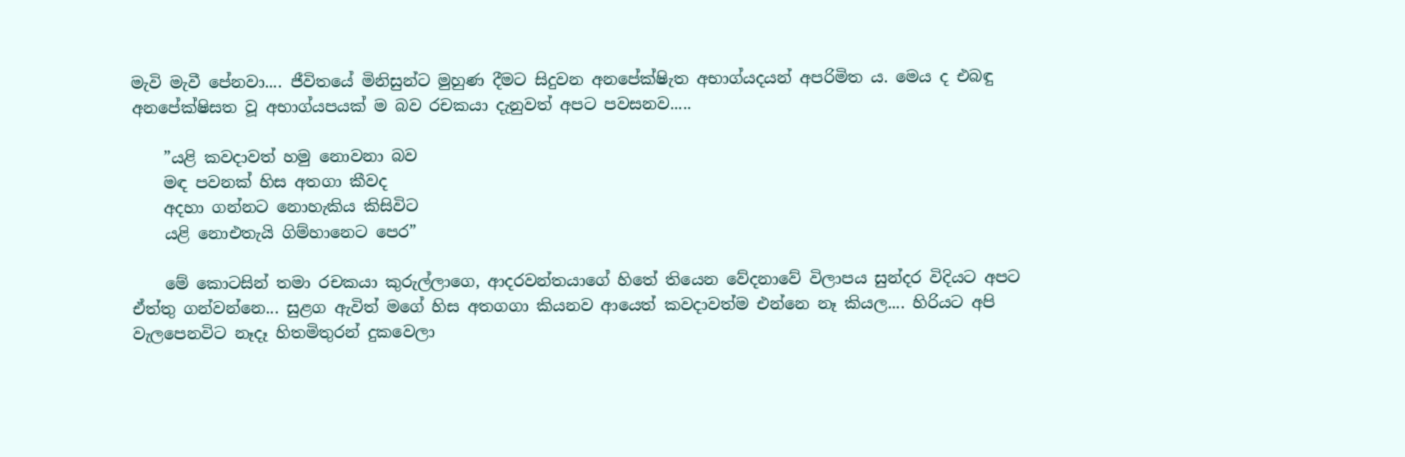මැවි මැවී පේනවා.... ජීවිතයේ මිනිසුන්ට මුහුණ දීමට සිදුවන අනපේක්ෂිැත අභාග්යදයන් අපරිමිත ය. මෙය ද එබඳු අනපේක්ෂිසත වූ අභාග්යපයක් ම බව රචකයා දැනුවත් අපට පවසනව.....

    ”යළි කවදාවත් හමු නොවනා බව
    මඳ පවනක් හිස අතගා කීවද
    අදහා ගන්නට නොහැකිය කිසිවිට
    යළි නොඑතැයි ගිම්හානෙට පෙර”

    මේ කොටසින් තමා රචකයා කුරුල්ලාගෙ, ආදරවන්තයාගේ හිතේ තියෙන වේදනාවේ විලාපය සුන්දර විදියට අපට ඒත්තු ගන්වන්නෙ... සුළග ඇවිත් මගේ හිස අතගගා කියනව ආයෙත් කවදාවත්ම එන්නෙ නෑ කියල.... හිරියට අපි වැලපෙනවිට නෑදෑ හිතමිතුරන් දුකවෙලා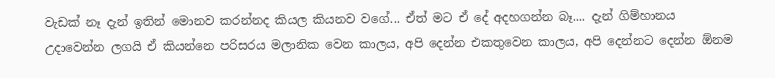වැඩක් නෑ දැන් ඉතින් මොනව කරන්නද කියල කියනව වගේ... ඒත් මට ඒ දේ අදහගන්න බෑ.... දැන් ගිම්හානය උදාවෙන්න ලගයි ඒ කියන්නෙ පරිසරය මලානික වෙන කාලය, අපි දෙන්න එකතුවෙන කාලය, අපි දෙන්නට දෙන්න ඕනම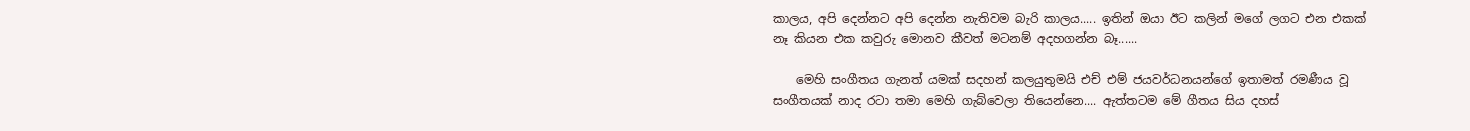කාලය, අපි දෙන්නට අපි දෙන්න නැතිවම බැරි කාලය..... ඉතින් ඔයා ඊට කලින් මගේ ලගට එන එකක් නෑ කියන එක කවුරු මොනව කීවත් මටනම් අදහගන්න බෑ......

    මෙහි සංගීතය ගැනත් යමක් සදහන් කලයුතුමයි එච් එම් ජයවර්ධනයන්ගේ ඉතාමත් රමණීය වූ සංගීතයක් නාද රටා තමා මෙහි ගැබ්වෙලා තියෙන්නෙ.... ඇත්තටම මේ ගීතය සිය දහස්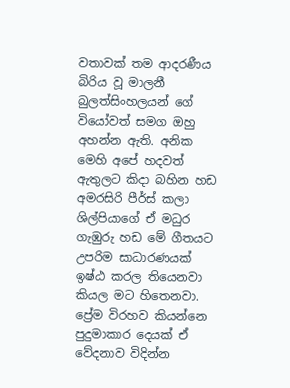වතාවක් තම ආදරණීය බිරිය වූ මාලනී බුලත්සිංහලයන් ගේ වියෝවත් සමග ඔහු අහන්න ඇති. අනික මෙහි අපේ හදවත් ඇතුලට කිදා බහින හඩ අමරසිරි පීර්ස් කලා ශිල්පියාගේ ඒ මධුර ගැඹුරු හඩ මේ ගීතයට උපරිම සාධාරණයක් ඉෂ්ඨ කරල තියෙනවා කියල මට හිතෙනවා. ප්‍රේම විරහව කියන්නෙ පුදුමාකාර දෙයක් ඒ වේදනාව විදින්න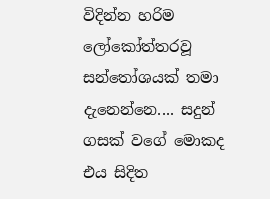විදින්න හරිම ලෝකෝත්තරවූ සන්තෝශයක් තමා දැනෙන්නෙ.... සදුන් ගසක් වගේ මොකද එය සිදිත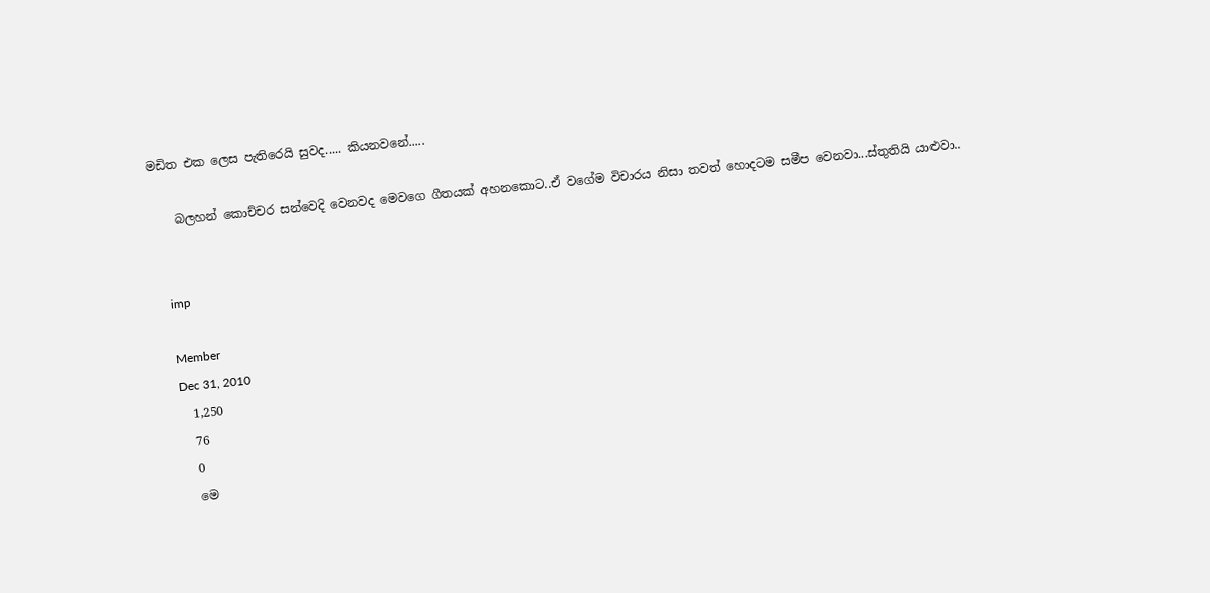මඩිත එක ලෙස පැතිරෙයි සුවද..... කියනවනේ.....

    බලහන් කොච්චර සන්වෙදි වෙනවද මෙවගෙ ගීතයක් අහනකොට..ඒ වගේම විචාරය නිසා තවත් හොදටම සමීප වෙනවා...ස්තුතියි යාළුවා..


    imp

    Member
    Dec 31, 2010
    1,250
    76
    0
    මෙ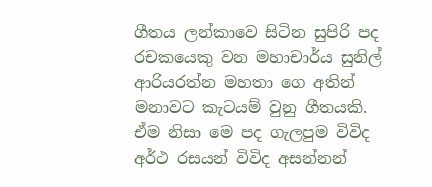ගීතය ලන්කාවෙ සිටින සුපිරි පද රචකයෙකු වන මහාචාර්ය සුනිල් ආරියරත්න මහතා ගෙ අතින් මනාවට කැටයම් වුනු ගීතයකි. ඒම නිසා මෙ පද ගැලපුම විවිද අර්ථ රසයන් විවිද අසන්නන්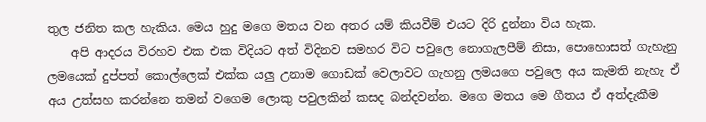තුල ජනිත කල හැකිය. මෙය හුදු මගෙ මතය වන අතර යම් කියවීම් එයට දිරි දුන්නා විය හැක.
    අපි ආදරය විරහව එක එක විදියට අත් විදිනව සමහර විට පවුලෙ නොගැලපීම් නිසා, පොහොසත් ගැහැනු ලමයෙක් දුප්පත් කොල්ලෙක් එක්ක යලු උනාම ගොඩක් වෙලාවට ගැහනු ලමයගෙ පවුලෙ අය කැමති නැහැ ඒ අය උත්සහ කරන්නෙ තමන් වගෙම ලොකු පවුලකින් කසද බන්දවන්න. මගෙ මතය මෙ ගීතය ඒ අත්දැකීම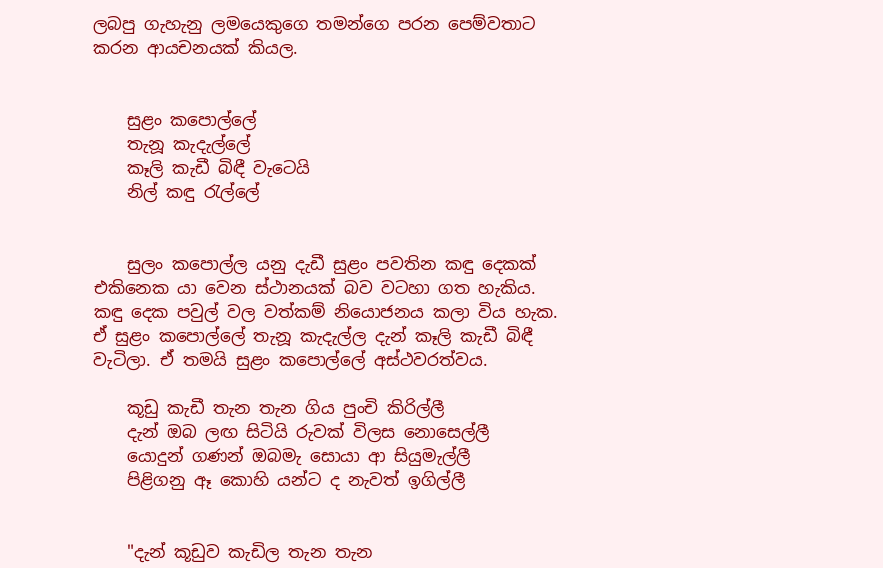ලබපු ගැහැනු ලමයෙකුගෙ තමන්ගෙ පරන පෙම්වතාට කරන ආයචනයක් කියල.


    සුළං කපොල්ලේ
    තැනූ කැදැල්ලේ
    කෑලි කැඩී බිඳී වැටෙයි
    නිල් කඳු රැල්ලේ


    සුලං කපොල්ල යනු දැඩී සුළං පවතින කඳු දෙකක් එකිනෙක යා වෙන ස්ථානයක් බව වටහා ගත හැකිය. කඳු දෙක පවුල් වල වත්කම් නියොජනය කලා විය හැක. ඒ සුළං කපොල්ලේ තැනූ කැදැල්ල දැන් කෑලි කැඩී බිඳී වැටිලා. ඒ තමයි සුළං කපොල්ලේ අස්ථවරත්වය.

    කූඩු කැඩී තැන තැන ගිය පුංචි කිරිල්ලී
    දැන් ඔබ ලඟ සිටියි රුවක් විලස නොසෙල්ලී
    යොදුන් ගණන් ඔබමැ සොයා ආ සියුමැල්ලී
    පිළිගනු ඈ කොහි යන්ට ද නැවත් ඉගිල්ලී


    "දැන් කූඩුව කැඩිල තැන තැන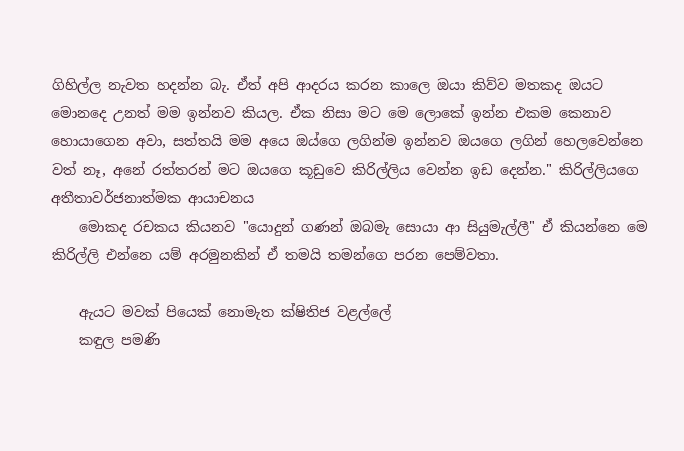ගිහිල්ල නැවත හදන්න බැ. ඒත් අපි ආදරය කරන කාලෙ ඔයා කිව්ව මතකද ඔයට මොනදෙ උනත් මම ඉන්නව කියල. ඒක නිසා මට මෙ ලොකේ ඉන්න එකම කෙනාව හොයාගෙන අවා, සත්තයි මම අයෙ ඔය්ගෙ ලගින්ම ඉන්නව ඔයගෙ ලගින් හෙලවෙන්නෙ වත් නෑ, අනේ රත්තරන් මට ඔයගෙ කූඩුවෙ කිරිල්ලිය වෙන්න ඉඩ දෙන්න." කිරිල්ලියගෙ අතීතාවර්ජනාත්මක ආයාචනය
    මොකද රචකය කියනව "යොදුන් ගණන් ඔබමැ සොයා ආ සියුමැල්ලී" ඒ කියන්නෙ මෙ කිරිල්ලි එන්නෙ යම් අරමුනකින් ඒ තමයි තමන්ගෙ පරන පෙම්වතා.

    ඇයට මවක් පියෙක් නොමැත ක්ෂිතිජ වළල්ලේ
    කඳුල පමණි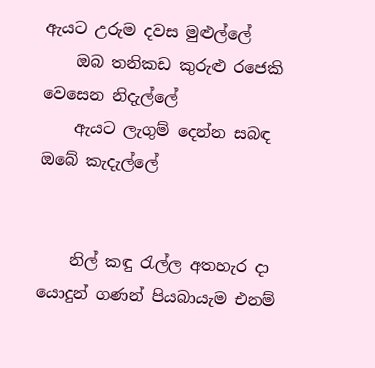ඇයට උරුම දවස මුළුල්ලේ
    ඔබ තනිකඩ කුරුළු රජෙකි වෙසෙන නිදැල්ලේ
    ඇයට ලැගුම් දෙන්න සබඳ ඔබේ කැදැල්ලේ


    නිල් කඳු රැල්ල අතහැර දා යොදුන් ගණන් පියබායැම එනම්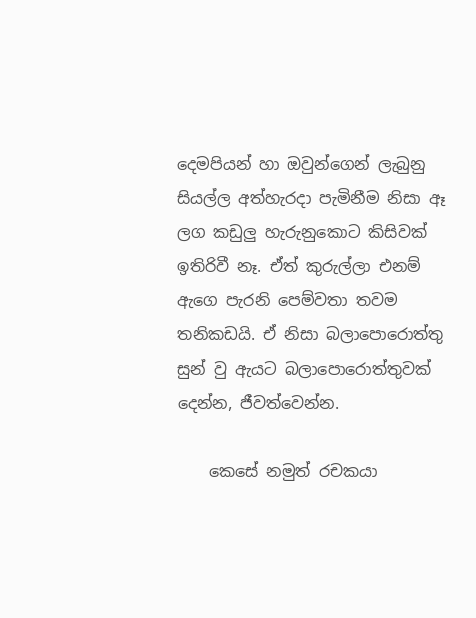දෙමපියන් හා ඔවුන්ගෙන් ලැබුනු සියල්ල අත්හැරදා පැමිනීම නිසා ඈ ලග කඩුලු හැරුනුකොට කිසිවක් ඉතිරිවී නෑ. ඒත් කුරුල්ලා එනම් ඇගෙ පැරනි පෙම්වතා තවම තනිකඩයි. ඒ නිසා බලාපොරොත්තු සුන් වු ඇයට බලාපොරොත්තුවක් දෙන්න, ජීවත්වෙන්න.

    කෙසේ නමුත් රචකයා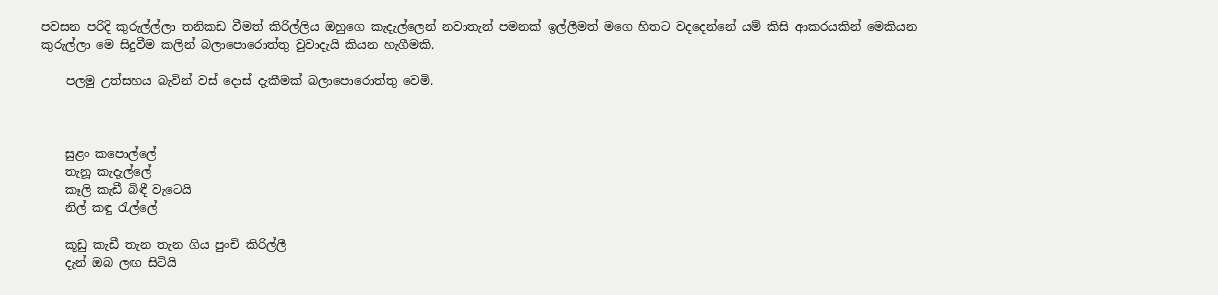පවසන පරිදි කුරුල්ල්ලා තනිකඩ වීමත් කිරිල්ලිය ඔහුගෙ කැදැල්ලෙන් නවාතැන් පමනක් ඉල්ලීමත් මගෙ හිතට වදදෙන්නේ යම් කිසි ආකරයකින් මෙකියන කුරුල්ලා මෙ සිදුවීම කලින් බලාපොරොත්තු වුවාදැයි කියන හැගීමකි.

    පලමු උත්සහය බැවින් වස් දොස් දැකීමක් බලාපොරොත්තු වෙමි.



    සුළං කපොල්ලේ
    තැනූ කැදැල්ලේ
    කෑලි කැඩී බිඳී වැටෙයි
    නිල් කඳු රැල්ලේ

    කූඩු කැඩී තැන තැන ගිය පුංචි කිරිල්ලී
    දැන් ඔබ ලඟ සිටියි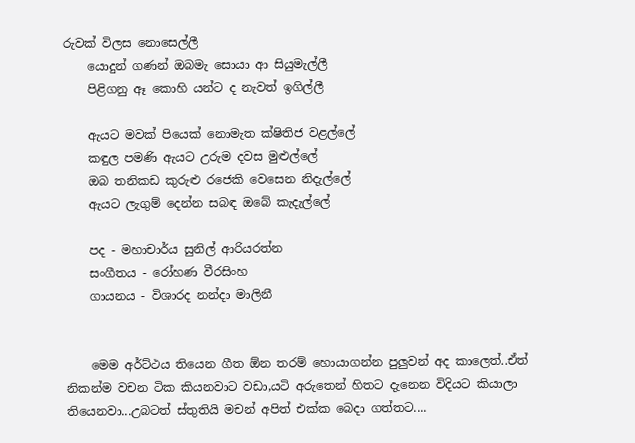රුවක් විලස නොසෙල්ලී
    යොදුන් ගණන් ඔබමැ සොයා ආ සියුමැල්ලී
    පිළිගනු ඈ කොහි යන්ට ද නැවත් ඉගිල්ලී

    ඇයට මවක් පියෙක් නොමැත ක්ෂිතිජ වළල්ලේ
    කඳුල පමණි ඇයට උරුම දවස මුළුල්ලේ
    ඔබ තනිකඩ කුරුළු රජෙකි වෙසෙන නිදැල්ලේ
    ඇයට ලැගුම් දෙන්න සබඳ ඔබේ කැදැල්ලේ

    පද - මහාචාර්ය සුනිල් ආරියරත්න
    සංගීතය - රෝහණ වීරසිංහ
    ගායනය - විශාරද නන්දා මාලිනී


    මෙම අර්ට්ථය තියෙන ගීත ඕන තරම් හොයාගන්න පුලුවන් අද කාලෙත්..ඒත් නිකන්ම වචන ටික කියනවාට වඩා,යටි අරුතෙන් හිතට දැනෙන විදියට කියාලා තියෙනවා...උබටත් ස්තුතියි මචන් අපිත් එක්ක බෙදා ගත්තට....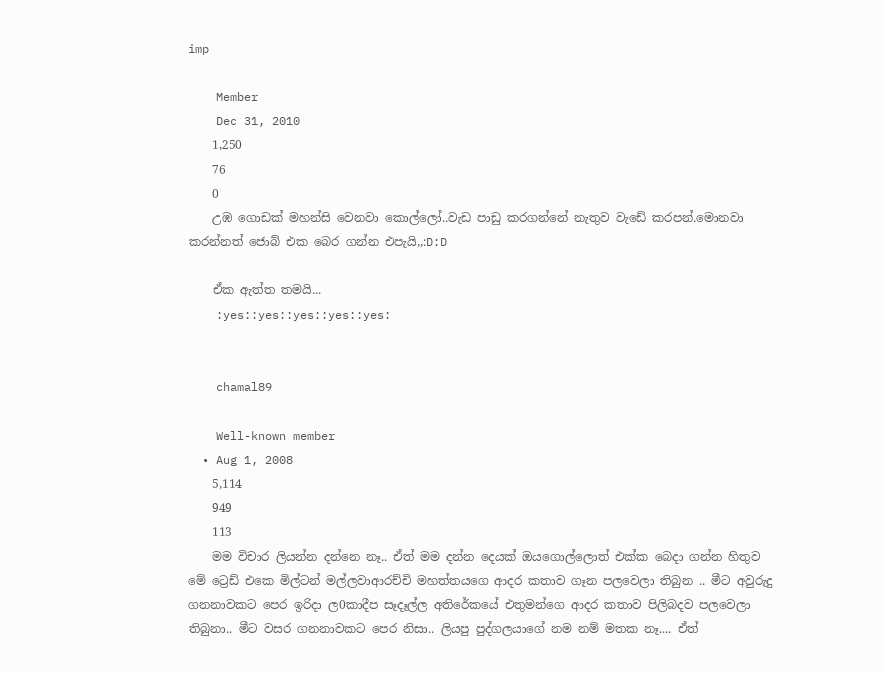imp

    Member
    Dec 31, 2010
    1,250
    76
    0
    උඹ ගොඩක් මහන්සි වෙනවා කොල්ලෝ..වැඩ පාඩු කරගන්නේ නැතුව වැඩේ කරපන්.මොනවා කරන්නත් ජොබ් එක බෙර ගන්න එපැයි,,:D:D

    ඒක ඇත්ත තමයි...
    :yes::yes::yes::yes::yes:


    chamal89

    Well-known member
  • Aug 1, 2008
    5,114
    949
    113
    මම විචාර ලියන්න දන්නෙ නෑ.. ඒත් මම දන්න දෙයක් ඔයගොල්ලොත් එක්ක බෙදා ගන්න හිතුව මේ ට්‍රෙඩ් එකෙ මිල්ටන් මල්ලවාආරච්චි මහත්තයගෙ ආදර කතාව ගෑන පලවෙලා තිබුන .. මීට අවුරුදු ගනනාවකට පෙර ඉරිදා ල0කාදීප සෑදෑල්ල අතිරේකයේ එතුමන්ගෙ ආදර කතාව පිලිබදව පලවෙලා තිබුනා.. මීට වසර ගනනාවකට පෙර නිසා.. ලියපු පුද්ගලයාගේ නම නම් මතක නෑ.... ඒත්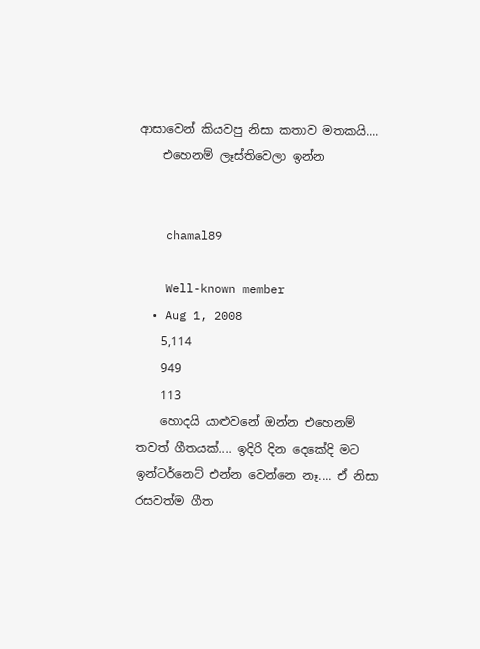ආසාවෙන් කියවපු නිසා කතාව මතකයි....
    එහෙනම් ලෑස්තිවෙලා ඉන්න


    chamal89

    Well-known member
  • Aug 1, 2008
    5,114
    949
    113
    හොදයි යාළුවනේ ඔන්න එහෙනම් තවත් ගීතයක්.... ඉදිරි දින දෙකේදි මට ඉන්ටර්නෙට් එන්න වෙන්නෙ නෑ.... ඒ නිසා රසවත්ම ගීත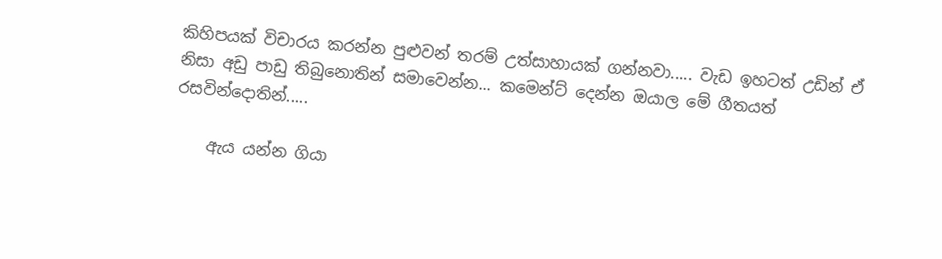කිහිපයක් විචාරය කරන්න පුළුවන් තරම් උත්සාහායක් ගන්නවා..... වැඩ ඉහටත් උඩින් ඒ නිසා අඩු පාඩු තිබුනොතින් සමාවෙන්න... කමෙන්ට් දෙන්න ඔයාල මේ ගීතයත් රසවින්දොතින්.....

    ඇය යන්න ගියා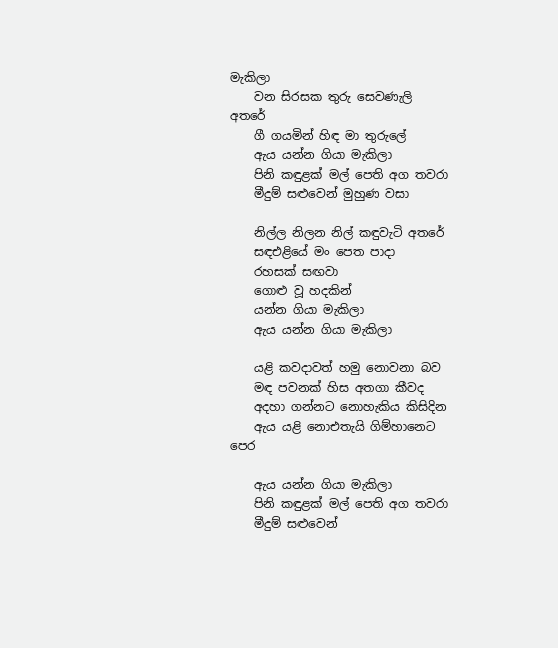මැකිලා
    වන සිරසක තුරු සෙවණැලි අතරේ
    ගී ගයමින් හිඳ මා තුරුලේ
    ඇය යන්න ගියා මැකිලා
    පිනි කඳුළක් මල් පෙති අග තවරා
    මීදුම් සළුවෙන් මුහුණ වසා

    නිල්ල නිලන නිල් කඳුවැටි අතරේ
    සඳඑළියේ මං පෙත පාදා
    රහසක් සඟවා
    ගොළු වූ හදකින්
    යන්න ගියා මැකිලා
    ඇය යන්න ගියා මැකිලා

    යළි කවදාවත් හමු නොවනා බව
    මඳ පවනක් හිස අතගා කීවද
    අදහා ගන්නට නොහැකිය කිසිදින
    ඇය යළි නොඑතැයි ගිම්හානෙට පෙර

    ඇය යන්න ගියා මැකිලා
    පිනි කඳුළක් මල් පෙති අග තවරා
    මීදුම් සළුවෙන්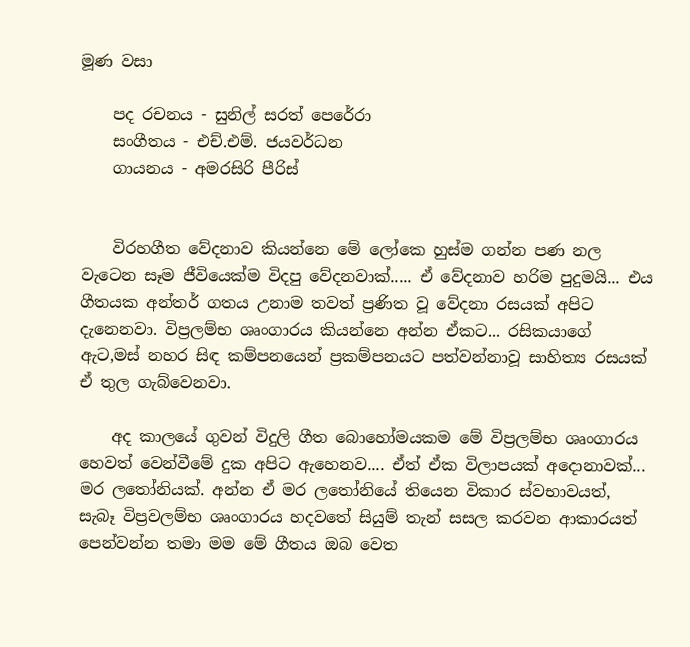මූණ වසා

    පද රචනය - සුනිල් සරත් පෙරේරා
    සංගීතය - එච්.එම්. ජයවර්ධන
    ගායනය - අමරසිරි පීරිස්


    විරහගීත වේදනාව කියන්නෙ මේ ලෝකෙ හුස්ම ගන්න පණ නල වැටෙන සෑම ජීවියෙක්ම විදපු වේදනවාක්..... ඒ වේදනාව හරිම පුදුමයි... එය ගීතයක අන්තර් ගතය උනාම තවත් ප්‍රණිත වූ වේදනා රසයක් අපිට දැනෙනවා. විප්‍රලම්භ ශෘංගාරය කියන්නෙ අන්න ඒකට... රසිකයාගේ ඇට,මස් නහර සිඳ කම්පනයෙන් ප්‍රකම්පනයට පත්වන්නාවූ සාහිත්‍ය රසයක් ඒ තුල ගැබ්වෙනවා.

    අද කාලයේ ගුවන් විදුලි ගීත බොහෝමයකම මේ විප්‍රලම්භ ශෘංගාරය හෙවත් වෙන්වීමේ දුක අපිට ඇහෙනව.... ඒත් ඒක විලාපයක් අදොනාවක්... මර ලතෝනියක්. අන්න ඒ මර ලතෝනියේ තියෙන විකාර ස්වභාවයත්, සැබෑ විප්‍රවලම්භ ශෘංගාරය හදවතේ සියුම් තැන් සසල කරවන ආකාරයත් පෙන්වන්න තමා මම මේ ගීතය ඔබ වෙත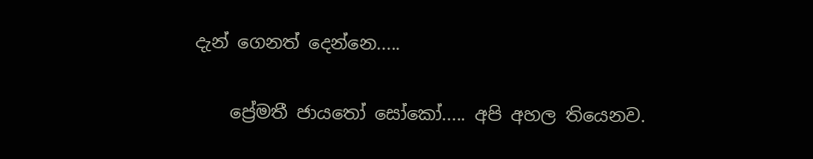දැන් ගෙනත් දෙන්නෙ.....

    ප්‍රේමතී ජායතෝ සෝකෝ..... අපි අහල තියෙනව.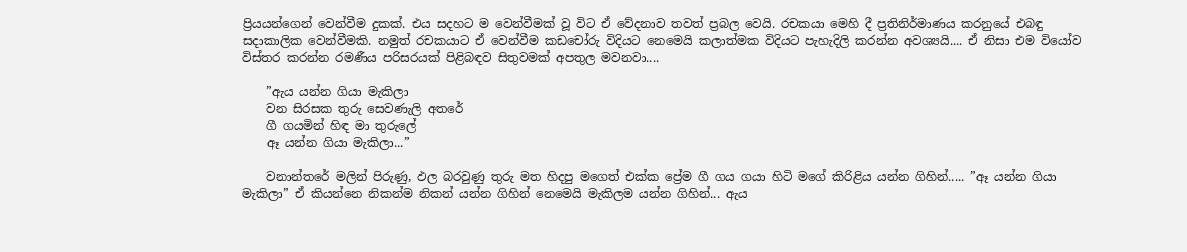ප්‍රියයන්ගෙන් වෙන්වීම දුකක්. එය සදහට ම වෙන්වීමක් වූ විට ඒ වේදනාව තවත් ප්‍රබල වෙයි. රචකයා මෙහි දී ප්‍රතිනිර්මාණය කරනුයේ එබඳු සදාකාලික වෙන්වීමකි. නමුත් රචකයාට ඒ වෙන්වීම කඩචෝරු විදියට නෙමෙයි කලාත්මක විදියට පැහැදිලි කරන්න අවශ්‍යයි.... ඒ නිසා එම වියෝව විස්තර කරන්න රමණීය පරිසරයක් පිළිබඳව සිතුවමක් අපතුල මවනවා....

    ”ඇය යන්න ගියා මැකිලා
    වන සිරසක තුරු සෙවණැලි අතරේ
    ගී ගයමින් හිඳ මා තුරුලේ
    ඈ යන්න ගියා මැකිලා...”

    වනාන්තරේ මලින් පිරුණු, ඵල බරවුණු තුරු මත හිදපු මගෙත් එක්ක ප්‍රේම ගී ගය ගයා හිටි මගේ කිරිළිය යන්න ගිහින්..... ”ඈ යන්න ගියා මැකිලා” ඒ කියන්නෙ නිකන්ම නිකන් යන්න ගිහින් නෙමෙයි මැකිලම යන්න ගිහින්... ඇය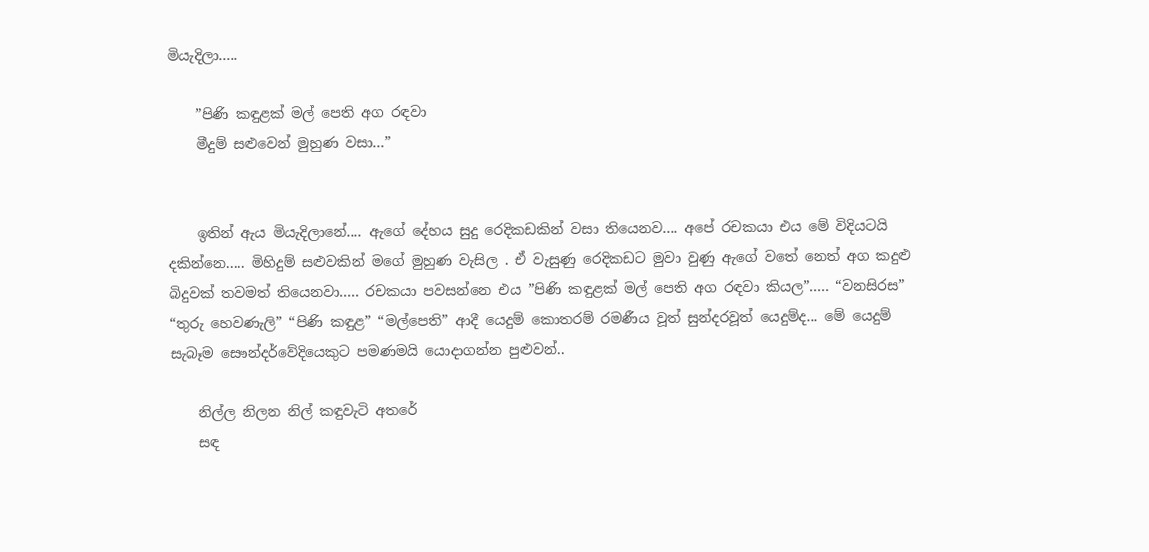මියැදිලා.....

    ”පිණි කඳුළක් මල් පෙති අග රඳවා
    මීදුම් සළුවෙන් මුහුණ වසා...”


    ඉතින් ඇය මියැදිලානේ.... ඇගේ දේහය සුදු රෙදිකඩකින් වසා තියෙනව.... අපේ රචකයා එය මේ විදියටයි දකින්නෙ..... මිහිදුම් සළුවකින් මගේ මුහුණ වැසිල . ඒ වැසුණු රෙදිකඩට මුවා වුණු ඇගේ වතේ නෙත් අග කදුළු බිදුවක් තවමත් තියෙනවා..... රචකයා පවසන්නෙ එය ”පිණි කඳුළක් මල් පෙති අග රඳවා කියල”..... “වනසිරස” “තුරු හෙවණැලි” “පිණි කඳුළ” “මල්පෙති” ආදී යෙදුම් කොතරම් රමණීය වූත් සුන්දරවූත් යෙදුම්ද... මේ යෙදුම් සැබෑම සෞන්දර්වේදියෙකුට පමණමයි යොදාගන්න පුළුවන්..

    නිල්ල නිලන නිල් කඳුවැටි අතරේ
    සඳ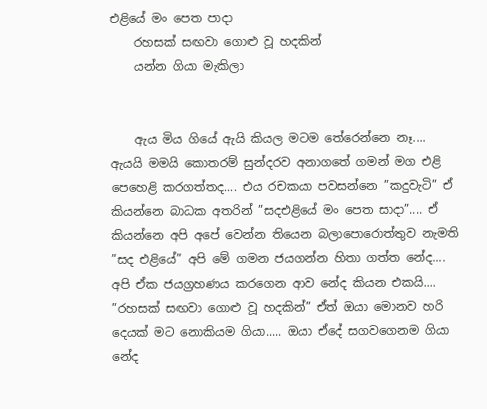එළියේ මං පෙත පාදා
    රහසක් සඟවා ගොළු වූ හදකින්
    යන්න ගියා මැකිලා


    ඇය මිය ගියේ ඇයි කියල මටම තේරෙන්නෙ නෑ.... ඇයයි මමයි කොතරම් සුන්දරව අනාගතේ ගමන් මග එළි පෙහෙළි කරගත්තද.... එය රචකයා පවසන්නෙ ”කදුවැටි” ඒ කියන්නෙ බාධක අතරින් ”සදඑළියේ මං පෙත සාදා”.... ඒ කියන්නෙ අපි අපේ වෙන්න තියෙන බලාපොරොත්තුව නැමති ”සද එළියේ” අපි මේ ගමන ජයගන්න හිතා ගත්ත නේද.... අපි ඒක ජයග්‍රහණය කරගෙන ආව නේද කියන එකයි.... ”රහසක් සඟවා ගොළු වූ හදකින්” ඒත් ඔයා මොනව හරි දෙයක් මට නොකියම ගියා..... ඔයා ඒදේ සගවගෙනම ගියා නේද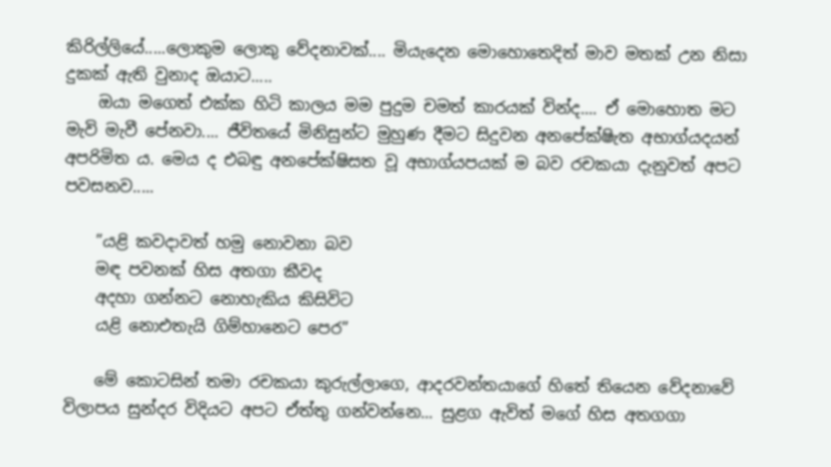කිරිල්ලියේ.....ලොකුම ලොකු වේදනාවක්.... මියැදෙන මොහොතෙදිත් මාව මතක් උන නිසා දුකක් ඇති වුනාද ඔයාට.....
    ඔයා මගෙත් එක්ක හිටි කාලය මම පුදුම චමත් කාරයක් වින්ද.... ඒ මොහොත මට මැවි මැවී පේනවා.... ජීවිතයේ මිනිසුන්ට මුහුණ දීමට සිදුවන අනපේක්ෂිැත අභාග්යදයන් අපරිමිත ය. මෙය ද එබඳු අනපේක්ෂිසත වූ අභාග්යපයක් ම බව රචකයා දැනුවත් අපට පවසනව.....

    ”යළි කවදාවත් හමු නොවනා බව
    මඳ පවනක් හිස අතගා කීවද
    අදහා ගන්නට නොහැකිය කිසිවිට
    යළි නොඑතැයි ගිම්හානෙට පෙර”

    මේ කොටසින් තමා රචකයා කුරුල්ලාගෙ, ආදරවන්තයාගේ හිතේ තියෙන වේදනාවේ විලාපය සුන්දර විදියට අපට ඒත්තු ගන්වන්නෙ... සුළග ඇවිත් මගේ හිස අතගගා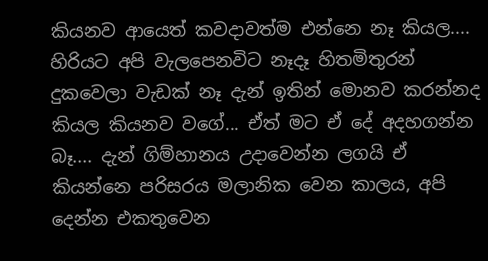කියනව ආයෙත් කවදාවත්ම එන්නෙ නෑ කියල.... හිරියට අපි වැලපෙනවිට නෑදෑ හිතමිතුරන් දුකවෙලා වැඩක් නෑ දැන් ඉතින් මොනව කරන්නද කියල කියනව වගේ... ඒත් මට ඒ දේ අදහගන්න බෑ.... දැන් ගිම්හානය උදාවෙන්න ලගයි ඒ කියන්නෙ පරිසරය මලානික වෙන කාලය, අපි දෙන්න එකතුවෙන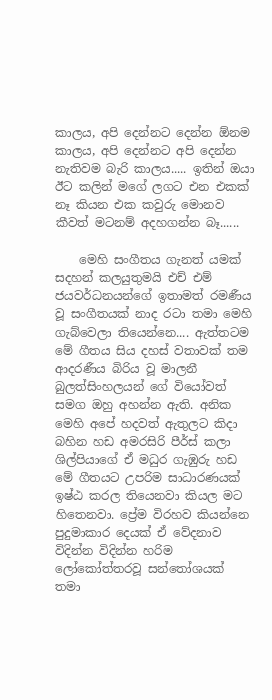කාලය, අපි දෙන්නට දෙන්න ඕනම කාලය, අපි දෙන්නට අපි දෙන්න නැතිවම බැරි කාලය..... ඉතින් ඔයා ඊට කලින් මගේ ලගට එන එකක් නෑ කියන එක කවුරු මොනව කීවත් මටනම් අදහගන්න බෑ......

    මෙහි සංගීතය ගැනත් යමක් සදහන් කලයුතුමයි එච් එම් ජයවර්ධනයන්ගේ ඉතාමත් රමණීය වූ සංගීතයක් නාද රටා තමා මෙහි ගැබ්වෙලා තියෙන්නෙ.... ඇත්තටම මේ ගීතය සිය දහස් වතාවක් තම ආදරණීය බිරිය වූ මාලනී බුලත්සිංහලයන් ගේ වියෝවත් සමග ඔහු අහන්න ඇති. අනික මෙහි අපේ හදවත් ඇතුලට කිදා බහින හඩ අමරසිරි පීර්ස් කලා ශිල්පියාගේ ඒ මධුර ගැඹුරු හඩ මේ ගීතයට උපරිම සාධාරණයක් ඉෂ්ඨ කරල තියෙනවා කියල මට හිතෙනවා. ප්‍රේම විරහව කියන්නෙ පුදුමාකාර දෙයක් ඒ වේදනාව විදින්න විදින්න හරිම ලෝකෝත්තරවූ සන්තෝශයක් තමා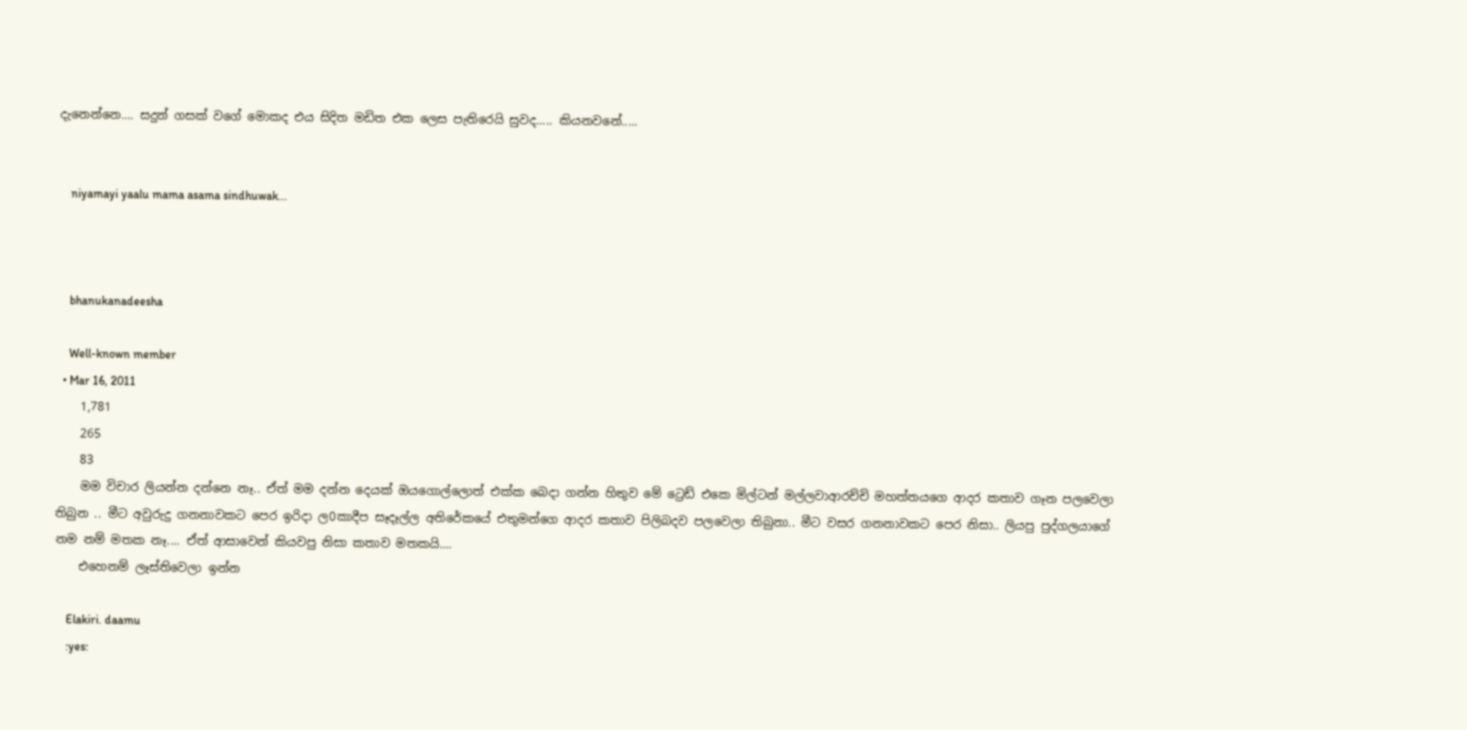දැනෙන්නෙ.... සදුන් ගසක් වගේ මොකද එය සිදිත මඩිත එක ලෙස පැතිරෙයි සුවද..... කියනවනේ.....


    niyamayi yaalu mama asama sindhuwak...



    bhanukanadeesha

    Well-known member
  • Mar 16, 2011
    1,781
    265
    83
    මම විචාර ලියන්න දන්නෙ නෑ.. ඒත් මම දන්න දෙයක් ඔයගොල්ලොත් එක්ක බෙදා ගන්න හිතුව මේ ට්‍රෙඩ් එකෙ මිල්ටන් මල්ලවාආරච්චි මහත්තයගෙ ආදර කතාව ගෑන පලවෙලා තිබුන .. මීට අවුරුදු ගනනාවකට පෙර ඉරිදා ල0කාදීප සෑදෑල්ල අතිරේකයේ එතුමන්ගෙ ආදර කතාව පිලිබදව පලවෙලා තිබුනා.. මීට වසර ගනනාවකට පෙර නිසා.. ලියපු පුද්ගලයාගේ නම නම් මතක නෑ.... ඒත් ආසාවෙන් කියවපු නිසා කතාව මතකයි....
    එහෙනම් ලෑස්තිවෙලා ඉන්න

    Elakiri. daamu
    :yes: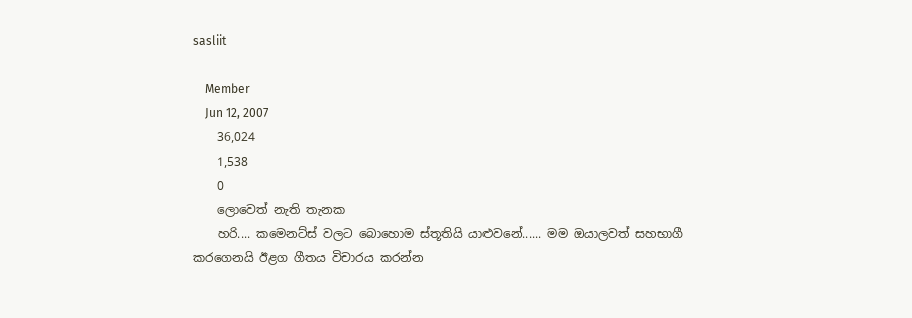sasliit

    Member
    Jun 12, 2007
    36,024
    1,538
    0
    ලොවෙත් නැති තැනක
    හරි.... කමෙනට්ස් වලට බොහොම ස්තූතියි යාළුවනේ...... මම ඔයාලවත් සහභාගී කරගෙනයි ඊළග ගීතය විචාරය කරන්න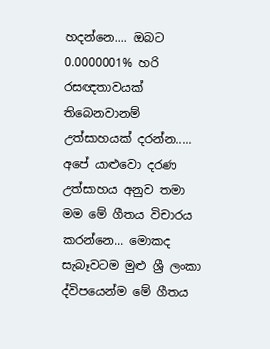හදන්නෙ.... ඔබට 0.0000001% හරි රසඥතාවයක් තිබෙනවානම් උත්සාහයක් දරන්න..... අපේ යාළුවො දරණ උත්සාහය අනුව තමා මම මේ ගීතය විචාරය කරන්නෙ... මොකද සැබෑවටම මුළු ශ්‍රී ලංකා ද්විපයෙන්ම මේ ගීතය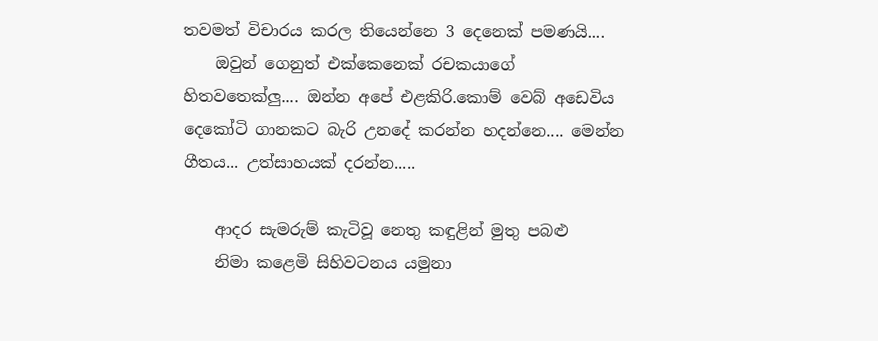තවමත් විචාරය කරල තියෙන්නෙ 3 දෙනෙක් පමණයි....
    ඔවුන් ගෙනුත් එක්කෙනෙක් රචකයාගේ හිතවතෙක්ලු.... ඔන්න අපේ එළකිරි.කොම් වෙබ් අඩෙවිය දෙකෝටි ගානකට බැරි උනදේ කරන්න හදන්නෙ.... මෙන්න ගීතය... උත්සාහයක් දරන්න.....

    ආදර සැමරුම් කැටිවූ නෙතු කඳුළින් මුතු පබළු
    නිමා කළෙමි සිහිවටනය යමුනා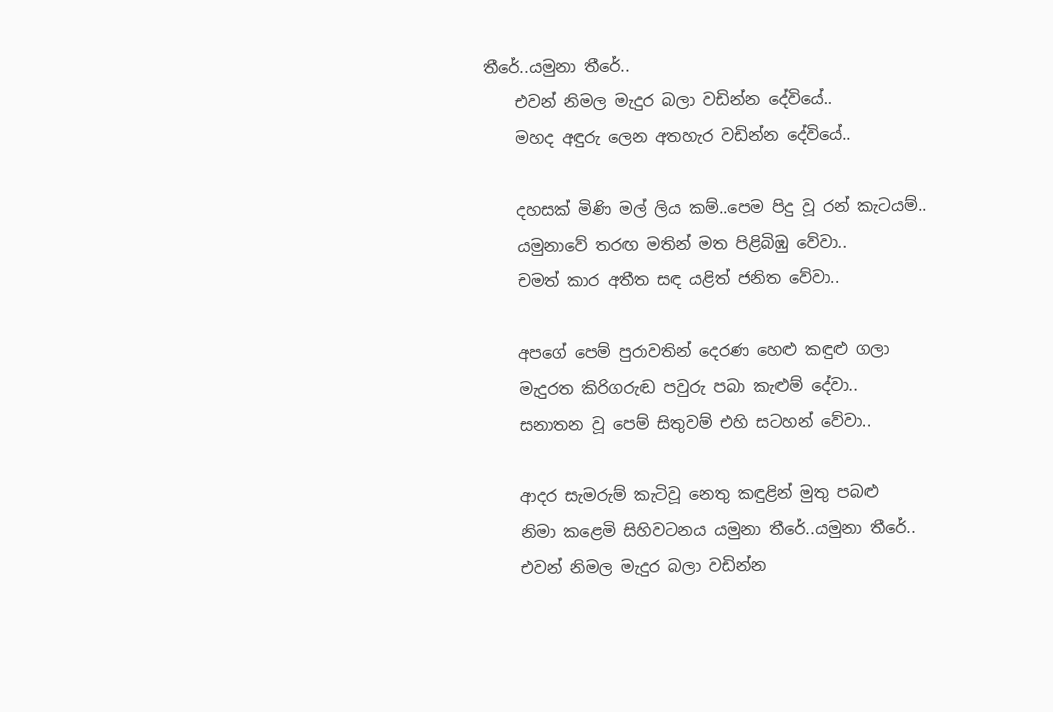තීරේ..යමුනා තීරේ..
    එවන් නිමල මැදුර බලා වඩින්න දේවියේ..
    මහද අඳුරු ලෙන අතහැර වඩින්න දේවියේ..

    දහසක් මිණි මල් ලිය කම්..පෙම පිදු වූ රන් කැටයම්..
    යමුනාවේ තරඟ මතින් මත පිළිබිඹු වේවා..
    චමත් කාර අතීත සඳ යළිත් ජනිත වේවා..

    අපගේ පෙම් පුරාවතින් දෙරණ හෙළු කඳුළු ගලා
    මැදුරත කිරිගරුඬ පවුරු පබා කැළුම් දේවා..
    සනාතන වූ පෙම් සිතුවම් එහි සටහන් වේවා..

    ආදර සැමරුම් කැටිවූ නෙතු කඳුළින් මුතු පබළු
    නිමා කළෙමි සිහිවටනය යමුනා තීරේ..යමුනා තීරේ..
    එවන් නිමල මැදුර බලා වඩින්න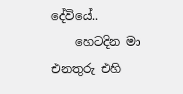දේවියේ..
    හෙටදින මා එනතුරු එහි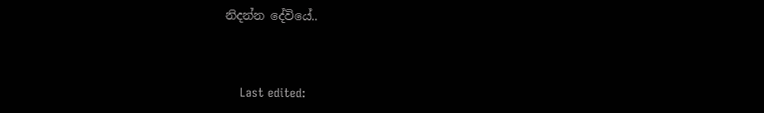නිදන්න දේවියේ..



    Last edited: